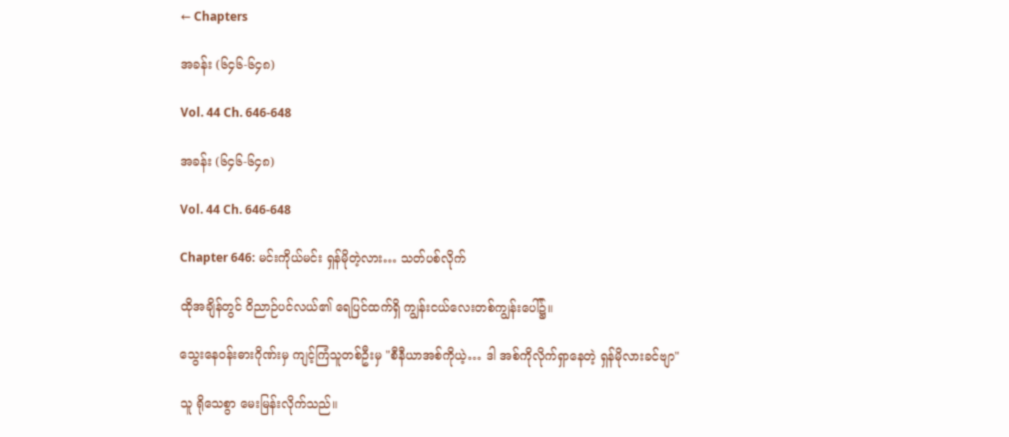← Chapters

အခန်း (၆၄၆-၆၄၈)

Vol. 44 Ch. 646-648

အခန်း (၆၄၆-၆၄၈)

Vol. 44 Ch. 646-648

Chapter 646: မင်းကိုယ်မင်း ရှန်မိုတဲ့လား… သတ်ပစ်လိုက်

ထိုအချိန်တွင် ဝိညာဉ်ပင်လယ်၏ ရေပြင်ထက်ရှိ ကျွန်းငယ်လေးတစ်ကျွန်းပေါ်၌။

သွေးနေဝန်းဓားဂိုဏ်းမှ ကျင့်ကြံသူတစ်ဦးမှ "စီနီယာအစ်ကိုယဲ့… ဒါ အစ်ကိုလိုက်ရှာနေတဲ့ ရှန်မိုလားခင်ဗျာ"

သူ ရိုသေစွာ မေးမြန်းလိုက်သည်။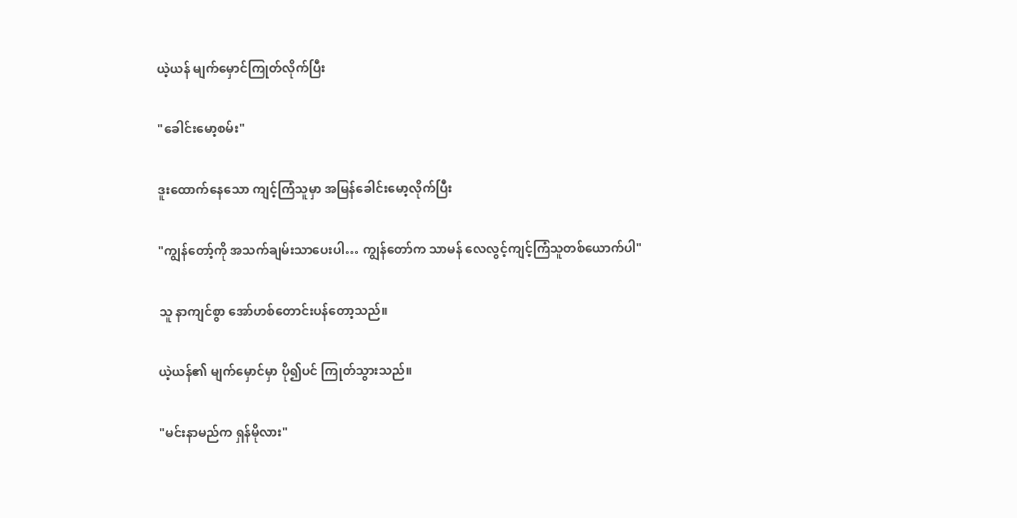ယဲ့ယန် မျက်မှောင်ကြုတ်လိုက်ပြီး

"ခေါင်းမော့စမ်း"

ဒူးထောက်နေသော ကျင့်ကြံသူမှာ အမြန်ခေါင်းမော့လိုက်ပြီး

"ကျွန်တော့်ကို အသက်ချမ်းသာပေးပါ… ကျွန်တော်က သာမန် လေလွင့်ကျင့်ကြံသူတစ်ယောက်ပါ"

သူ နာကျင်စွာ အော်ဟစ်တောင်းပန်တော့သည်။

ယဲ့ယန်၏ မျက်မှောင်မှာ ပို၍ပင် ကြုတ်သွားသည်။

"မင်းနာမည်က ရှန်မိုလား"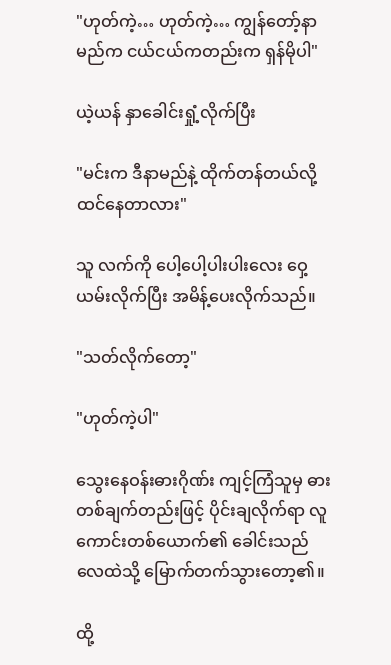"ဟုတ်ကဲ့… ဟုတ်ကဲ့… ကျွန်တော့်နာမည်က ငယ်ငယ်ကတည်းက ရှန်မိုပါ"

ယဲ့ယန် နှာခေါင်းရှုံ့လိုက်ပြီး

"မင်းက ဒီနာမည်နဲ့ ထိုက်တန်တယ်လို့ ထင်နေတာလား"

သူ လက်ကို ပေါ့ပေါ့ပါးပါးလေး ဝှေ့ယမ်းလိုက်ပြီး အမိန့်ပေးလိုက်သည်။

"သတ်လိုက်တော့"

"ဟုတ်ကဲ့ပါ"

သွေးနေဝန်းဓားဂိုဏ်း ကျင့်ကြံသူမှ ဓားတစ်ချက်တည်းဖြင့် ပိုင်းချလိုက်ရာ လူကောင်းတစ်ယောက်၏ ခေါင်းသည် လေထဲသို့ မြောက်တက်သွားတော့၏။

ထို့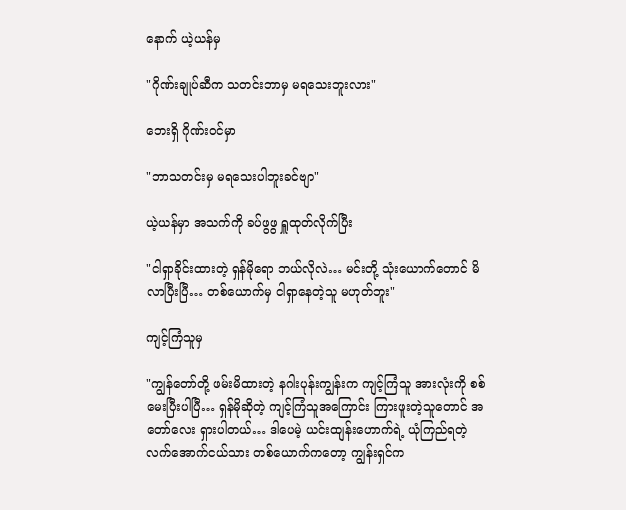နောက် ယဲ့ယန်မှ

"ဂိုဏ်းချုပ်ဆီက သတင်းဘာမှ မရသေးဘူးလား"

ဘေးရှိ ဂိုဏ်းဝင်မှာ

"ဘာသတင်းမှ မရသေးပါဘူးခင်ဗျာ"

ယဲ့ယန်မှာ အသက်ကို ခပ်ဖွဖွ ရှူထုတ်လိုက်ပြီး

"ငါရှာခိုင်းထားတဲ့ ရှန်မိုရော ဘယ်လိုလဲ… မင်းတို့ သုံးယောက်တောင် မိလာပြီးပြီ… တစ်ယောက်မှ ငါရှာနေတဲ့သူ မဟုတ်ဘူး"

ကျင့်ကြံသူမှ

"ကျွန်တော်တို့ ဖမ်းမိထားတဲ့ နဂါးပုန်းကျွန်းက ကျင့်ကြံသူ အားလုံးကို စစ်မေးပြီးပါပြီ… ရှန်မိုဆိုတဲ့ ကျင့်ကြံသူအကြောင်း ကြားဖူးတဲ့သူတောင် အတော်လေး ရှားပါတယ်… ဒါပေမဲ့ ယင်းထျန်းဟောက်ရဲ့ ယုံကြည်ရတဲ့ လက်အောက်ငယ်သား တစ်ယောက်ကတော့ ကျွန်းရှင်က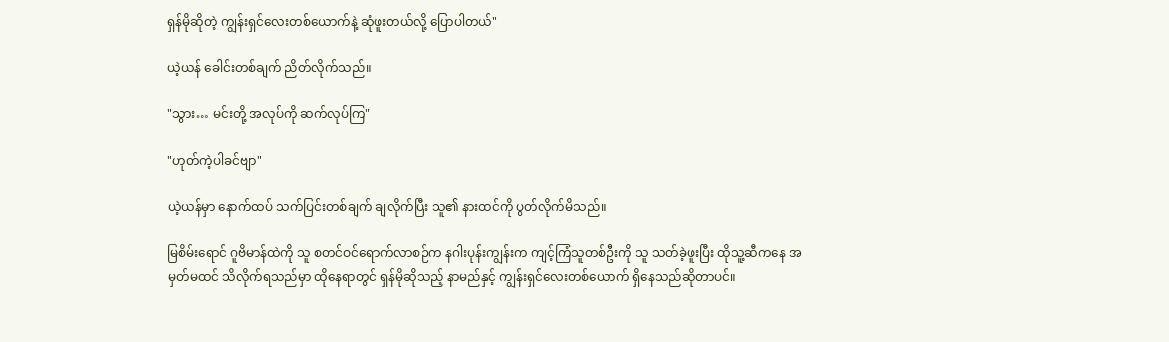ရှန်မိုဆိုတဲ့ ကျွန်းရှင်လေးတစ်ယောက်နဲ့ ဆုံဖူးတယ်လို့ ပြောပါတယ်"

ယဲ့ယန် ခေါင်းတစ်ချက် ညိတ်လိုက်သည်။

"သွား… မင်းတို့ အလုပ်ကို ဆက်လုပ်ကြ"

"ဟုတ်ကဲ့ပါခင်ဗျာ"

ယဲ့ယန်မှာ နောက်ထပ် သက်ပြင်းတစ်ချက် ချလိုက်ပြီး သူ၏ နားထင်ကို ပွတ်လိုက်မိသည်။

မြစိမ်းရောင် ဂူဗိမာန်ထဲကို သူ စတင်ဝင်ရောက်လာစဉ်က နဂါးပုန်းကျွန်းက ကျင့်ကြံသူတစ်ဦးကို သူ သတ်ခဲ့ဖူးပြီး ထိုသူ့ဆီကနေ အမှတ်မထင် သိလိုက်ရသည်မှာ ထိုနေရာတွင် ရှန်မိုဆိုသည့် နာမည်နှင့် ကျွန်းရှင်လေးတစ်ယောက် ရှိနေသည်ဆိုတာပင်။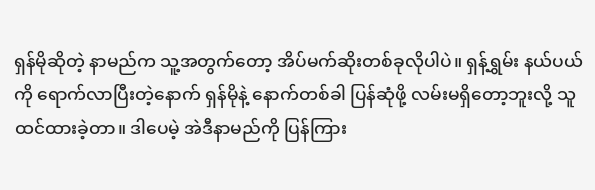ရှန်မိုဆိုတဲ့ နာမည်က သူ့အတွက်တော့ အိပ်မက်ဆိုးတစ်ခုလိုပါပဲ။ ရှန့်ရွှမ်း နယ်ပယ်ကို ရောက်လာပြီးတဲ့နောက် ရှန်မိုနဲ့ နောက်တစ်ခါ ပြန်ဆုံဖို့ လမ်းမရှိတော့ဘူးလို့ သူ ထင်ထားခဲ့တာ။ ဒါပေမဲ့ အဲဒီနာမည်ကို ပြန်ကြား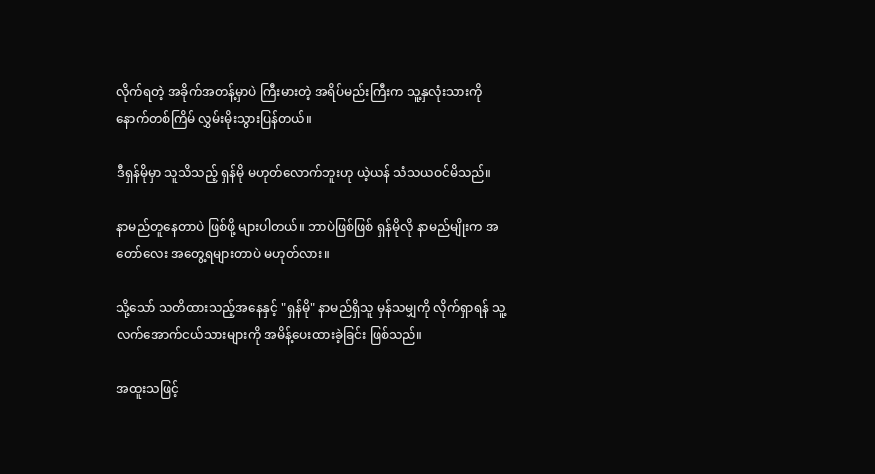လိုက်ရတဲ့ အခိုက်အတန့်မှာပဲ ကြီးမားတဲ့ အရိပ်မည်းကြီးက သူ့နှလုံးသားကို နောက်တစ်ကြိမ် လွှမ်းမိုးသွားပြန်တယ်။

ဒီရှန်မိုမှာ သူသိသည့် ရှန်မို မဟုတ်လောက်ဘူးဟု ယဲ့ယန် သံသယဝင်မိသည်။

နာမည်တူနေတာပဲ ဖြစ်ဖို့ များပါတယ်။ ဘာပဲဖြစ်ဖြစ် ရှန်မိုလို နာမည်မျိုးက အတော်လေး အတွေ့ရများတာပဲ မဟုတ်လား။

သို့သော် သတိထားသည့်အနေနှင့် "ရှန်မို" နာမည်ရှိသူ မှန်သမျှကို လိုက်ရှာရန် သူ့လက်အောက်ငယ်သားများကို အမိန့်ပေးထားခဲ့ခြင်း ဖြစ်သည်။

အထူးသဖြင့်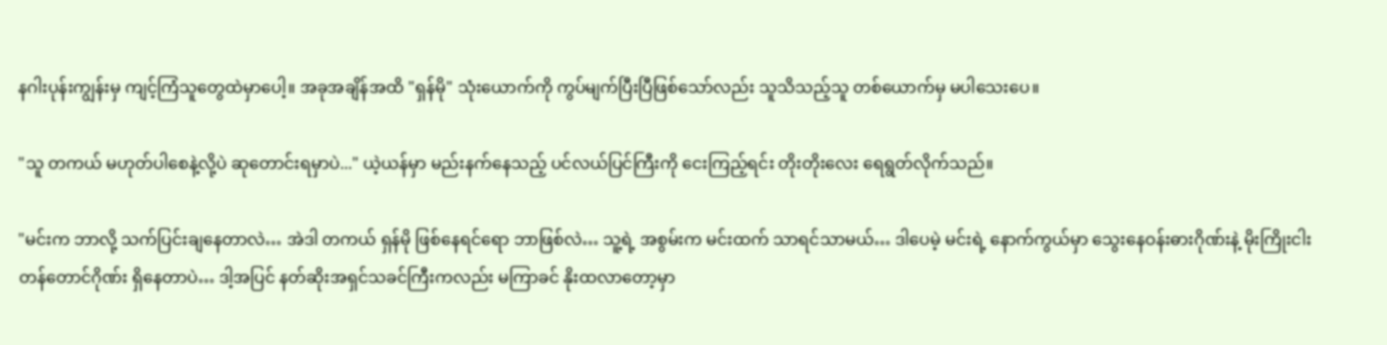နဂါးပုန်းကျွန်းမှ ကျင့်ကြံသူတွေထဲမှာပေါ့။ အခုအချိန်အထိ "ရှန်မို" သုံးယောက်ကို ကွပ်မျက်ပြီးပြီဖြစ်သော်လည်း သူသိသည့်သူ တစ်ယောက်မှ မပါသေးပေ။

"သူ တကယ် မဟုတ်ပါစေနဲ့လို့ပဲ ဆုတောင်းရမှာပဲ..." ယဲ့ယန်မှာ မည်းနက်နေသည့် ပင်လယ်ပြင်ကြီးကို ငေးကြည့်ရင်း တိုးတိုးလေး ရေရွတ်လိုက်သည်။

"မင်းက ဘာလို့ သက်ပြင်းချနေတာလဲ… အဲဒါ တကယ် ရှန်မို ဖြစ်နေရင်ရော ဘာဖြစ်လဲ… သူ့ရဲ့ အစွမ်းက မင်းထက် သာရင်သာမယ်… ဒါပေမဲ့ မင်းရဲ့ နောက်ကွယ်မှာ သွေးနေဝန်းဓားဂိုဏ်းနဲ့ မိုးကြိုးငါးတန်တောင်ဂိုဏ်း ရှိနေတာပဲ… ဒါ့အပြင် နတ်ဆိုးအရှင်သခင်ကြီးကလည်း မကြာခင် နိုးထလာတော့မှာ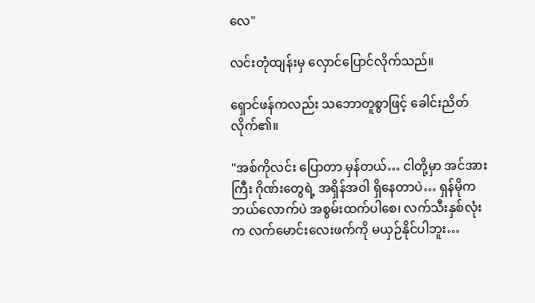လေ"

လင်းတုံထျန်းမှ လှောင်ပြောင်လိုက်သည်။

ရှောင်ဖန်ကလည်း သဘောတူစွာဖြင့် ခေါင်းညိတ်လိုက်၏။

"အစ်ကိုလင်း ပြောတာ မှန်တယ်… ငါတို့မှာ အင်အားကြီး ဂိုဏ်းတွေရဲ့ အရှိန်အဝါ ရှိနေတာပဲ… ရှန်မိုက ဘယ်လောက်ပဲ အစွမ်းထက်ပါစေ၊ လက်သီးနှစ်လုံးက လက်မောင်းလေးဖက်ကို မယှဉ်နိုင်ပါဘူး…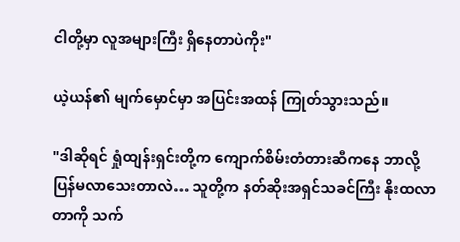ငါတို့မှာ လူအများကြီး ရှိနေတာပဲကိုး"

ယဲ့ယန်၏ မျက်မှောင်မှာ အပြင်းအထန် ကြုတ်သွားသည်။

"ဒါဆိုရင် ရှုံထျန်းရှင်းတို့က ကျောက်စိမ်းတံတားဆီကနေ ဘာလို့ ပြန်မလာသေးတာလဲ… သူတို့က နတ်ဆိုးအရှင်သခင်ကြီး နိုးထလာတာကို သက်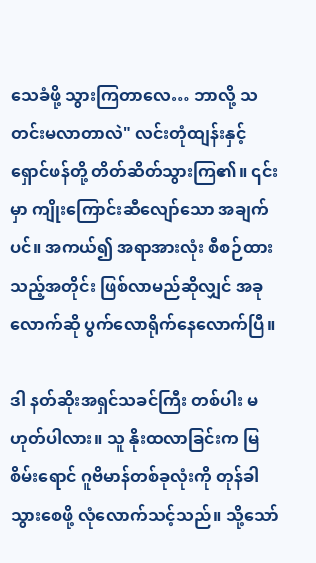သေခံဖို့ သွားကြတာလေ… ဘာလို့ သတင်းမလာတာလဲ" လင်းတုံထျန်းနှင့် ရှောင်ဖန်တို့ တိတ်ဆိတ်သွားကြ၏။ ၎င်းမှာ ကျိုးကြောင်းဆီလျော်သော အချက်ပင်။ အကယ်၍ အရာအားလုံး စီစဉ်ထားသည့်အတိုင်း ဖြစ်လာမည်ဆိုလျှင် အခုလောက်ဆို ပွက်လောရိုက်နေလောက်ပြီ။

ဒါ နတ်ဆိုးအရှင်သခင်ကြီး တစ်ပါး မဟုတ်ပါလား။ သူ နိုးထလာခြင်းက မြစိမ်းရောင် ဂူဗိမာန်တစ်ခုလုံးကို တုန်ခါသွားစေဖို့ လုံလောက်သင့်သည်။ သို့သော်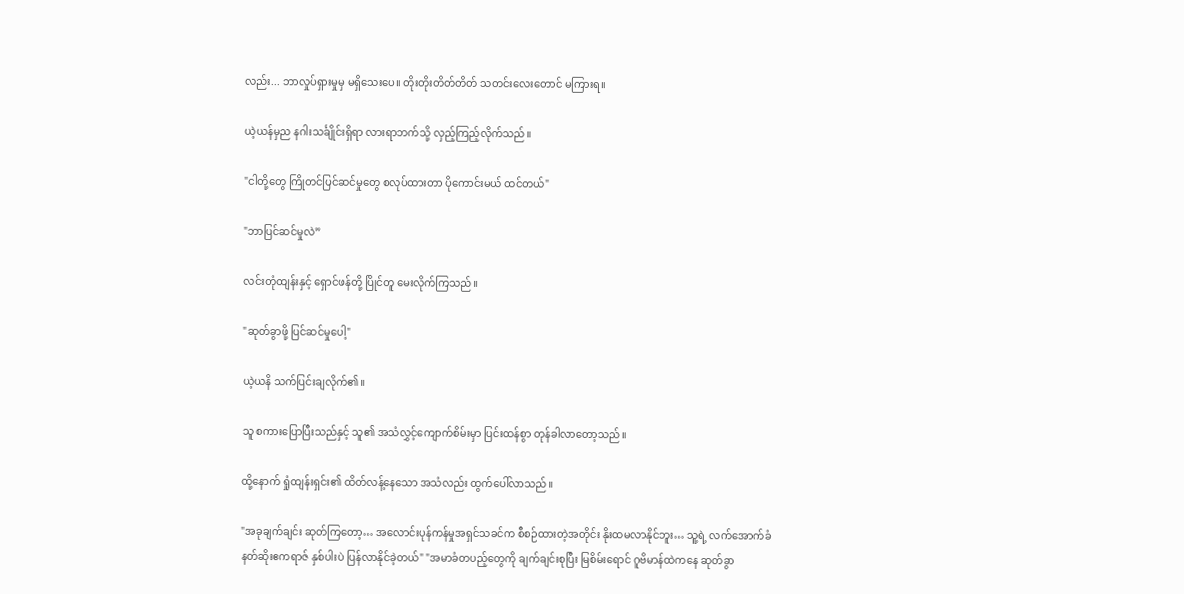လည်း... ဘာလှုပ်ရှားမှုမှ မရှိသေးပေ။ တိုးတိုးတိတ်တိတ် သတင်းလေးတောင် မကြားရ။

ယဲ့ယန်မှည နဂါးသင်္ချိုင်းရှိရာ လားရာဘက်သို့ လှည့်ကြည့်လိုက်သည်။

"ငါတို့တွေ ကြိုတင်ပြင်ဆင်မှုတွေ စလုပ်ထားတာ ပိုကောင်းမယ် ထင်တယ်"

"ဘာပြင်ဆင်မှုလဲ”

လင်းတုံထျန်းနှင့် ရှောင်ဖန်တို့ ပြိုင်တူ မေးလိုက်ကြသည်။

"ဆုတ်ခွာဖို့ ပြင်ဆင်မှုပေါ့"

ယဲ့ယနိ သက်ပြင်းချလိုက်၏။

သူ စကားပြောပြီးသည်နှင့် သူ၏ အသံလွှင့်ကျောက်စိမ်းမှာ ပြင်းထန်စွာ တုန်ခါလာတော့သည်။

ထို့နောက် ရှုံထျန်းရှင်း၏ ထိတ်လန့်နေသော အသံလည်း ထွက်ပေါ်လာသည်။

"အခုချက်ချင်း ဆုတ်ကြတော့… အလောင်းပုန်ကန်မှုအရှင်သခင်က စီစဉ်ထားတဲ့အတိုင်း နိုးထမလာနိုင်ဘူး… သူ့ရဲ့ လက်အောက်ခံ နတ်ဆိုးဧကရာဇ် နှစ်ပါးပဲ ပြန်လာနိုင်ခဲ့တယ်" "အမာခံတပည့်တွေကို ချက်ချင်းစုပြီး မြစိမ်းရောင် ဂူဗိမာန်ထဲကနေ ဆုတ်ခွာ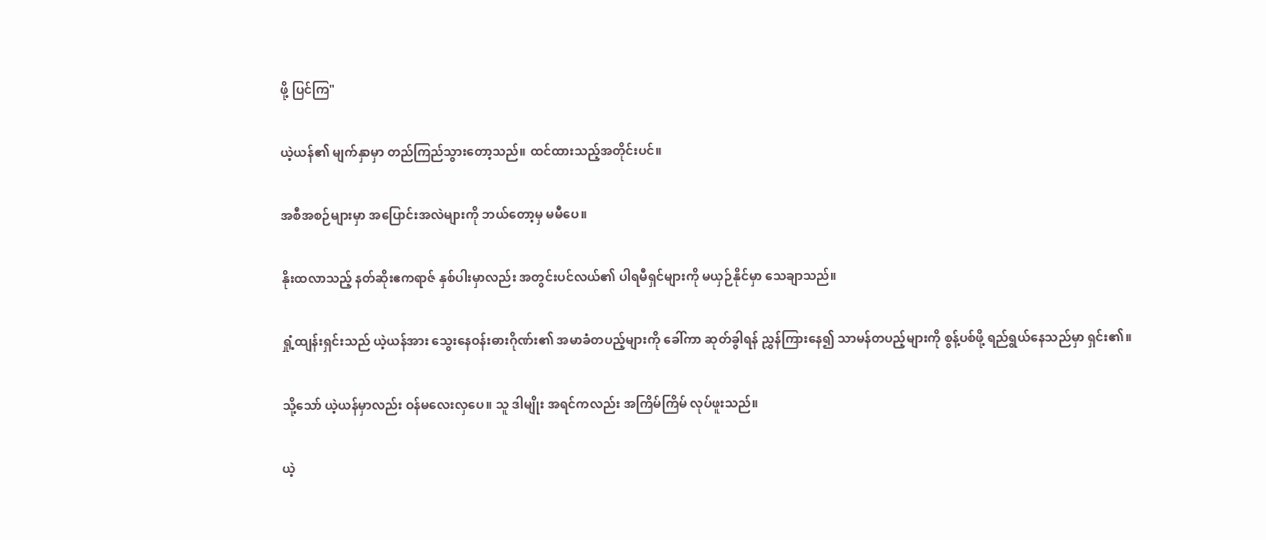ဖို့ ပြင်ကြ"

ယဲ့ယန်၏ မျက်နှာမှာ တည်ကြည်သွားတော့သည်။ ထင်ထားသည့်အတိုင်းပင်။

အစီအစဉ်များမှာ အပြောင်းအလဲများကို ဘယ်တော့မှ မမီပေ။

နိုးထလာသည့် နတ်ဆိုးဧကရာဇ် နှစ်ပါးမှာလည်း အတွင်းပင်လယ်၏ ပါရမီရှင်များကို မယှဉ်နိုင်မှာ သေချာသည်။

ရှုံ့ထျန်းရှင်းသည် ယဲ့ယန်အား သွေးနေဝန်းဓားဂိုဏ်း၏ အမာခံတပည့်များကို ခေါ်ကာ ဆုတ်ခွါရန် ညွှန်ကြားနေ၍ သာမန်တပည့်များကို စွန့်ပစ်ဖို့ ရည်ရွယ်နေသည်မှာ ရှင်း၏။

သို့သော် ယဲ့ယန်မှာလည်း ဝန်မလေးလှပေ။ သူ ဒါမျိုး အရင်ကလည်း အကြိမ်ကြိမ် လုပ်ဖူးသည်။

ယဲ့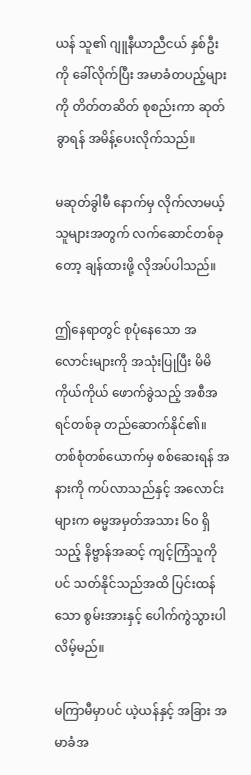ယန် သူ၏ ဂျူနီယာညီငယ် နှစ်ဦးကို ခေါ်လိုက်ပြီး အမာခံတပည့်များကို တိတ်တဆိတ် စုစည်းကာ ဆုတ်ခွာရန် အမိန့်ပေးလိုက်သည်။

မဆုတ်ခွါမီ နောက်မှ လိုက်လာမယ့်သူများအတွက် လက်ဆောင်တစ်ခုတော့ ချန်ထားဖို့ လိုအပ်ပါသည်။

ဤနေရာတွင် စုပုံနေသော အလောင်းများကို အသုံးပြုပြီး မိမိကိုယ်ကိုယ် ဖောက်ခွဲသည့် အစီအရင်တစ်ခု တည်ဆောက်နိုင်၏။ တစ်စုံတစ်ယောက်မှ စစ်ဆေးရန် အနားကို ကပ်လာသည်နှင့် အလောင်းများက ဓမ္မအမှတ်အသား ၆၀ ရှိသည့် နိဗ္ဗာန်အဆင့် ကျင့်ကြံသူကိုပင် သတ်နိုင်သည်အထိ ပြင်းထန်သော စွမ်းအားနှင့် ပေါက်ကွဲသွားပါလိမ့်မည်။

မကြာမီမှာပင် ယဲ့ယန်နှင့် အခြား အမာခံအ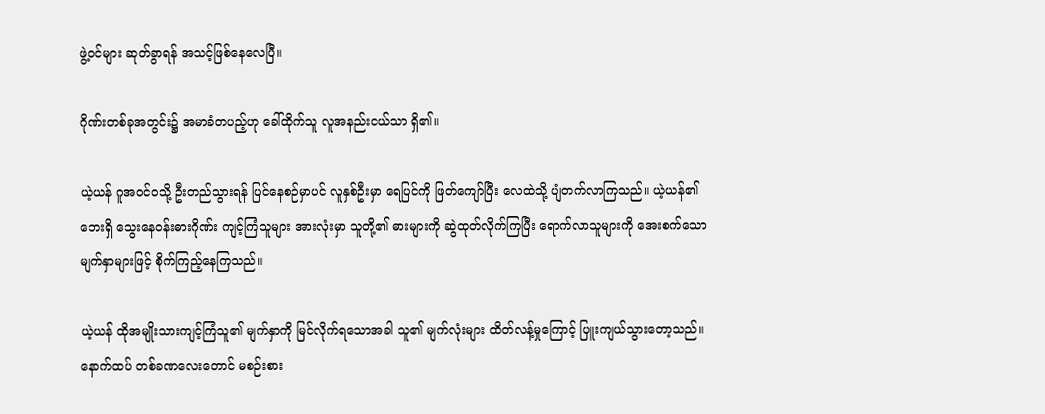ဖွဲ့ဝင်များ ဆုတ်ခွာရန် အသင့်ဖြစ်နေလေပြီ။

ဂိုဏ်းတစ်ခုအတွင်း၌ အမာခံတပည့်ဟု ခေါ်ထိုက်သူ လူအနည်းငယ်သာ ရှိ၏။

ယဲ့ယန် ဂူအဝင်ဝသို့ ဦးတည်သွားရန် ပြင်နေစဉ်မှာပင် လူနှစ်ဦးမှာ ရေပြင်ကို ဖြတ်ကျော်ပြီး လေထဲသို့ ပျံတက်လာကြသည်။ ယဲ့ယန်၏ ဘေးရှိ သွေးနေဝန်းဓားဂိုဏ်း ကျင့်ကြံသူများ အားလုံးမှာ သူတို့၏ ဓားများကို ဆွဲထုတ်လိုက်ကြပြီး ရောက်လာသူများကို အေးစက်သော မျက်နှာများဖြင့် စိုက်ကြည့်နေကြသည်။

ယဲ့ယန် ထိုအမျိုးသားကျင့်ကြံသူ၏ မျက်နှာကို မြင်လိုက်ရသောအခါ သူ၏ မျက်လုံးများ ထိတ်လန့်မှုကြောင့် ပြူးကျယ်သွားတော့သည်။ နောက်ထပ် တစ်ခဏလေးတောင် မစဉ်းစား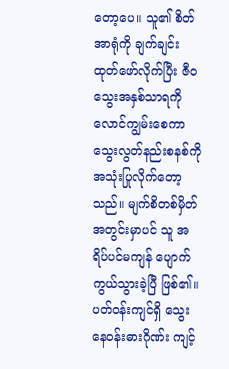တော့ပေ။ သူ၏ စိတ်အာရုံကို ချက်ချင်း ထုတ်ဖော်လိုက်ပြီး ဇီဝသွေးအနှစ်သာရကို လောင်ကျွမ်းစေကာ သွေးလွတ်နည်းစနစ်ကို အသုံးပြုလိုက်တော့သည်။ မျက်စိတစ်မှိတ်အတွင်းမှာပင် သူ အရိပ်ပင်မကျန် ပျောက်ကွယ်သွားခဲ့ပြီ ဖြစ်၏။ ပတ်ဝန်းကျင်ရှိ သွေးနေဝန်းဓားဂိုဏ်း ကျင့်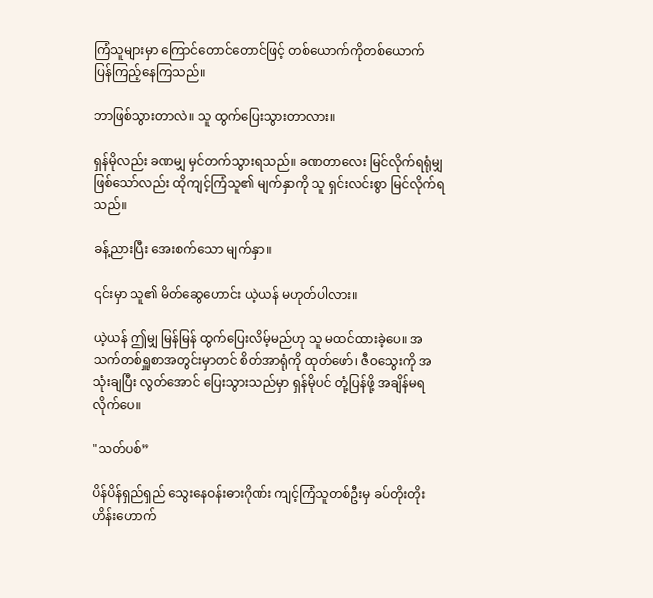ကြံသူများမှာ ကြောင်တောင်တောင်ဖြင့် တစ်ယောက်ကိုတစ်ယောက် ပြန်ကြည့်နေကြသည်။

ဘာဖြစ်သွားတာလဲ။ သူ ထွက်ပြေးသွားတာလား။

ရှန်မိုလည်း ခဏမျှ မှင်တက်သွားရသည်။ ခဏတာလေး မြင်လိုက်ရရုံမျှဖြစ်သော်လည်း ထိုကျင့်ကြံသူ၏ မျက်နှာကို သူ ရှင်းလင်းစွာ မြင်လိုက်ရသည်။

ခန့်ညားပြီး အေးစက်သော မျက်နှာ။

၎င်းမှာ သူ၏ မိတ်ဆွေဟောင်း ယဲ့ယန် မဟုတ်ပါလား။

ယဲ့ယန် ဤမျှ မြန်မြန် ထွက်ပြေးလိမ့်မည်ဟု သူ မထင်ထားခဲ့ပေ။ အသက်တစ်ရှူစာအတွင်းမှာတင် စိတ်အာရုံကို ထုတ်ဖော်၊ ဇီဝသွေးကို အသုံးချပြီး လွတ်အောင် ပြေးသွားသည်မှာ ရှန်မိုပင် တုံ့ပြန်ဖို့ အချိန်မရလိုက်ပေ။

"သတ်ပစ်”

ပိန်ပိန်ရှည်ရှည် သွေးနေဝန်းဓားဂိုဏ်း ကျင့်ကြံသူတစ်ဦးမှ ခပ်တိုးတိုး ဟိန်းဟောက်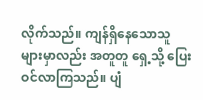လိုက်သည်။ ကျန်ရှိနေသောသူများမှာလည်း အတူတူ ရှေ့သို့ ပြေးဝင်လာကြသည်။ ပျံ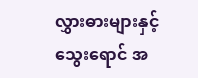လွှားဓားများနှင့် သွေးရောင် အ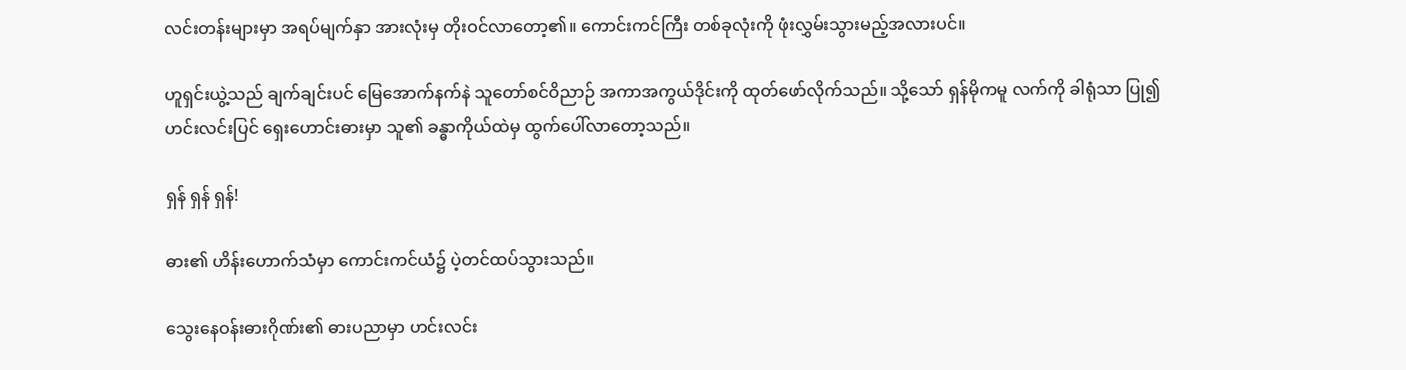လင်းတန်းများမှာ အရပ်မျက်နှာ အားလုံးမှ တိုးဝင်လာတော့၏။ ကောင်းကင်ကြီး တစ်ခုလုံးကို ဖုံးလွှမ်းသွားမည့်အလားပင်။

ဟူရှင်းယွဲ့သည် ချက်ချင်းပင် မြေအောက်နက်နဲ သူတော်စင်ဝိညာဉ် အကာအကွယ်ဒိုင်းကို ထုတ်ဖော်လိုက်သည်။ သို့သော် ရှန်မိုကမူ လက်ကို ခါရုံသာ ပြု၍ ဟင်းလင်းပြင် ရှေးဟောင်းဓားမှာ သူ၏ ခန္ဓာကိုယ်ထဲမှ ထွက်ပေါ်လာတော့သည်။

ရှန် ရှန် ရှန်!

ဓား၏ ဟိန်းဟောက်သံမှာ ကောင်းကင်ယံ၌ ပဲ့တင်ထပ်သွားသည်။

သွေးနေဝန်းဓားဂိုဏ်း၏ ဓားပညာမှာ ဟင်းလင်း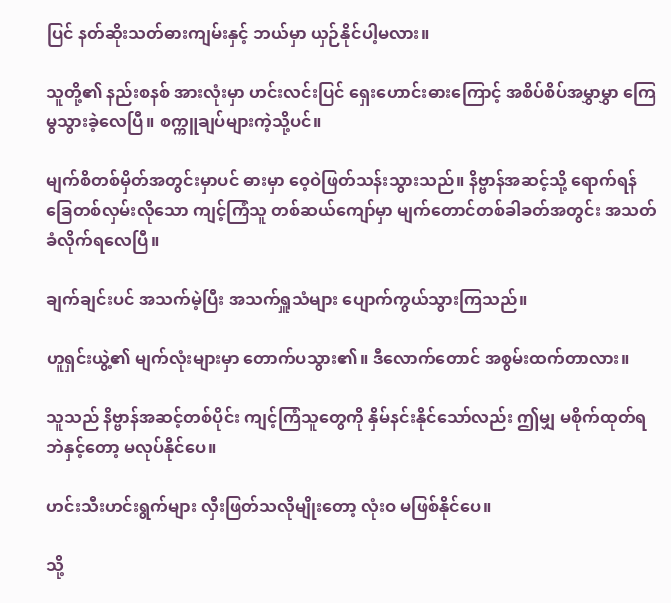ပြင် နတ်ဆိုးသတ်ဓားကျမ်းနှင့် ဘယ်မှာ ယှဉ်နိုင်ပါ့မလား။

သူတို့၏ နည်းစနစ် အားလုံးမှာ ဟင်းလင်းပြင် ရှေးဟောင်းဓားကြောင့် အစိပ်စိပ်အမွှာမွှာ ကြေမွသွားခဲ့လေပြီ။ စက္ကူချပ်များကဲ့သို့ပင်။

မျက်စိတစ်မှိတ်အတွင်းမှာပင် ဓားမှာ ဝေ့ဝဲဖြတ်သန်းသွားသည်။ နိဗ္ဗာန်အဆင့်သို့ ရောက်ရန် ခြေတစ်လှမ်းလိုသော ကျင့်ကြံသူ တစ်ဆယ်ကျော်မှာ မျက်တောင်တစ်ခါခတ်အတွင်း အသတ်ခံလိုက်ရလေပြီ။

ချက်ချင်းပင် အသက်မဲ့ပြီး အသက်ရှူသံများ ပျောက်ကွယ်သွားကြသည်။

ဟူရှင်းယွဲ့၏ မျက်လုံးများမှာ တောက်ပသွား၏။ ဒီလောက်တောင် အစွမ်းထက်တာလား။

သူသည် နိဗ္ဗာန်အဆင့်တစ်ပိုင်း ကျင့်ကြံသူတွေကို နှိမ်နင်းနိုင်သော်လည်း ဤမျှ မစိုက်ထုတ်ရဘဲနှင့်တော့ မလုပ်နိုင်ပေ။

ဟင်းသီးဟင်းရွက်များ လှီးဖြတ်သလိုမျိုးတော့ လုံးဝ မဖြစ်နိုင်ပေ။

သို့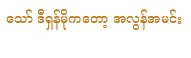သော် ဒီရှန်မိုကတော့ အလွန်အမင်း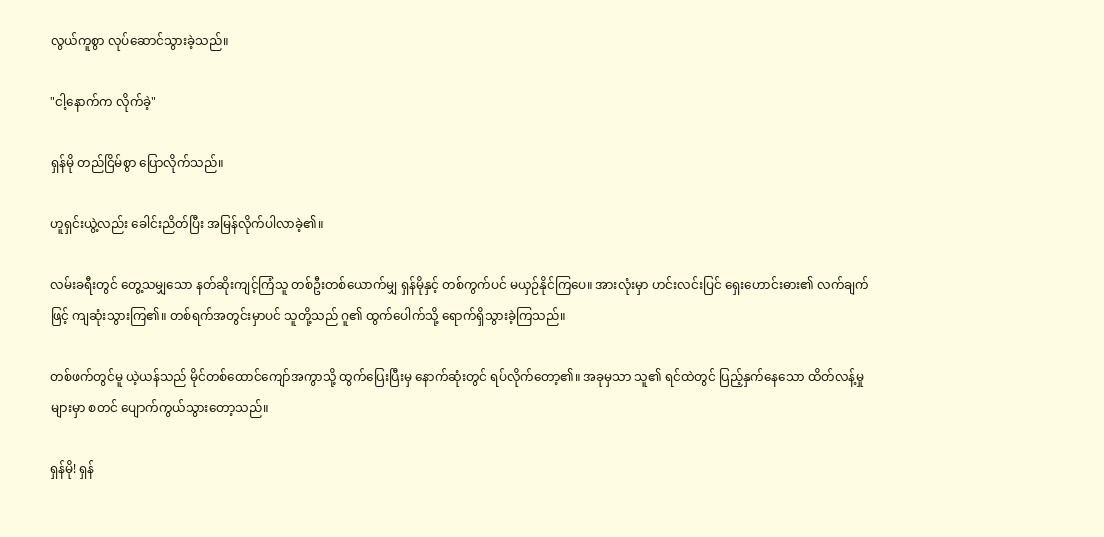လွယ်ကူစွာ လုပ်ဆောင်သွားခဲ့သည်။

"ငါ့နောက်က လိုက်ခဲ့"

ရှန်မို တည်ငြိမ်စွာ ပြောလိုက်သည်။

ဟူရှင်းယွဲ့လည်း ခေါင်းညိတ်ပြီး အမြန်လိုက်ပါလာခဲ့၏။

လမ်းခရီးတွင် တွေ့သမျှသော နတ်ဆိုးကျင့်ကြံသူ တစ်ဦးတစ်ယောက်မျှ ရှန်မိုနှင့် တစ်ကွက်ပင် မယှဉ်နိုင်ကြပေ။ အားလုံးမှာ ဟင်းလင်းပြင် ရှေးဟောင်းဓား၏ လက်ချက်ဖြင့် ကျဆုံးသွားကြ၏။ တစ်ရက်အတွင်းမှာပင် သူတို့သည် ဂူ၏ ထွက်ပေါက်သို့ ရောက်ရှိသွားခဲ့ကြသည်။

တစ်ဖက်တွင်မူ ယဲ့ယန်သည် မိုင်တစ်ထောင်ကျော်အကွာသို့ ထွက်ပြေးပြီးမှ နောက်ဆုံးတွင် ရပ်လိုက်တော့၏။ အခုမှသာ သူ၏ ရင်ထဲတွင် ပြည့်နှက်နေသော ထိတ်လန့်မှုများမှာ စတင် ပျောက်ကွယ်သွားတော့သည်။

ရှန်မို! ရှန်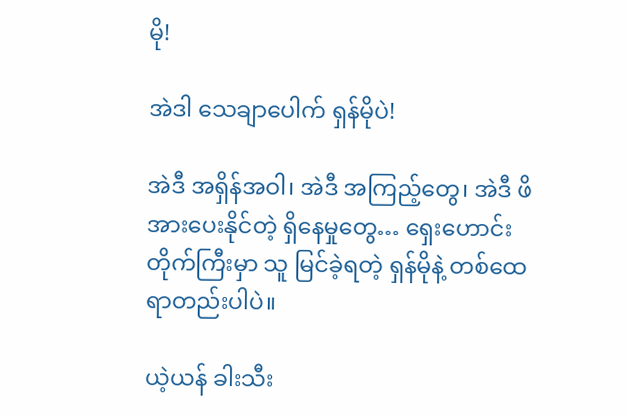မို!

အဲဒါ သေချာပေါက် ရှန်မိုပဲ!

အဲဒီ အရှိန်အဝါ၊ အဲဒီ အကြည့်တွေ၊ အဲဒီ ဖိအားပေးနိုင်တဲ့ ရှိနေမှုတွေ… ရှေးဟောင်းတိုက်ကြီးမှာ သူ မြင်ခဲ့ရတဲ့ ရှန်မိုနဲ့ တစ်ထေရာတည်းပါပဲ။

ယဲ့ယန် ခါးသီး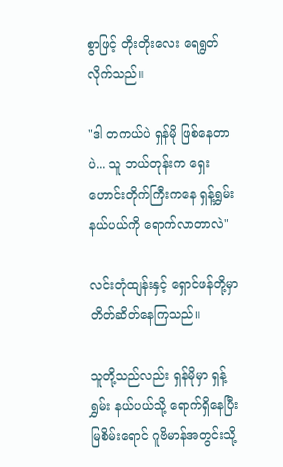စွာဖြင့် တိုးတိုးလေး ရေရွတ်လိုက်သည်။

"ဒါ တကယ်ပဲ ရှန်မို ဖြစ်နေတာပဲ... သူ ဘယ်တုန်းက ရှေးဟောင်းတိုက်ကြီးကနေ ရှန့်ရွှမ်း နယ်ပယ်ကို ရောက်လာတာလဲ"

လင်းတုံထျန်းနှင့် ရှောင်ဖန်တို့မှာ တိတ်ဆိတ်နေကြသည်။

သူတို့သည်လည်း ရှန်မိုမှာ ရှန့်ရွှမ်း နယ်ပယ်သို့ ရောက်ရှိနေပြီး မြစိမ်းရောင် ဂူဗိမာန်အတွင်းသို့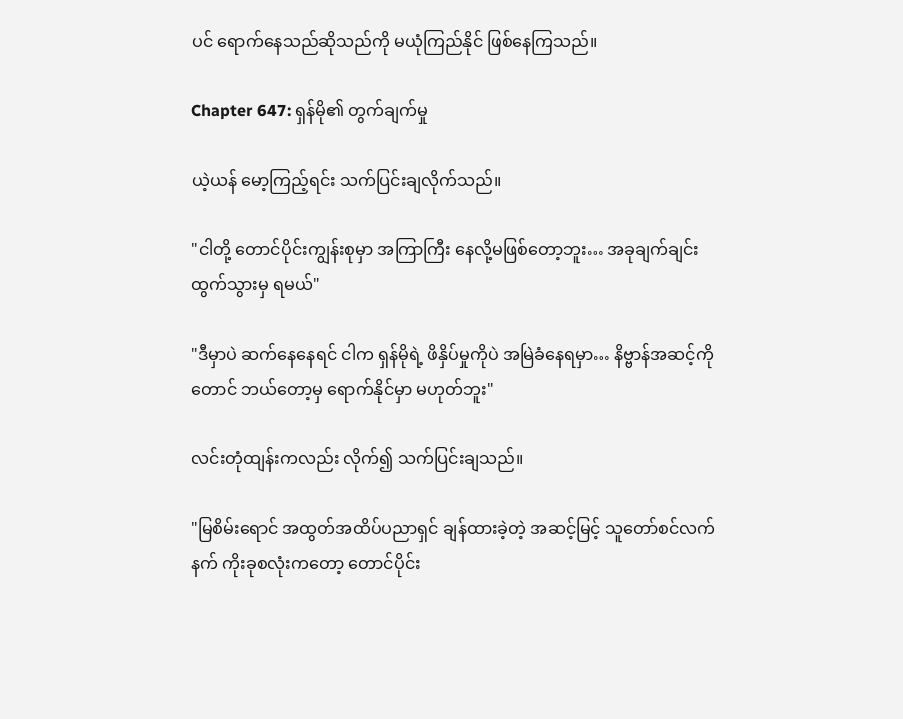ပင် ရောက်နေသည်ဆိုသည်ကို မယုံကြည်နိုင် ဖြစ်နေကြသည်။

Chapter 647: ရှန်မို၏ တွက်ချက်မှု

ယဲ့ယန် မော့ကြည့်ရင်း သက်ပြင်းချလိုက်သည်။

"ငါတို့ တောင်ပိုင်းကျွန်းစုမှာ အကြာကြီး နေလို့မဖြစ်တော့ဘူး… အခုချက်ချင်း ထွက်သွားမှ ရမယ်"

"ဒီမှာပဲ ဆက်နေနေရင် ငါက ရှန်မိုရဲ့ ဖိနှိပ်မှုကိုပဲ အမြဲခံနေရမှာ… နိဗ္ဗာန်အဆင့်ကိုတောင် ဘယ်တော့မှ ရောက်နိုင်မှာ မဟုတ်ဘူး"

လင်းတုံထျန်းကလည်း လိုက်၍ သက်ပြင်းချသည်။

"မြစိမ်းရောင် အထွတ်အထိပ်ပညာရှင် ချန်ထားခဲ့တဲ့ အဆင့်မြင့် သူတော်စင်လက်နက် ကိုးခုစလုံးကတော့ တောင်ပိုင်း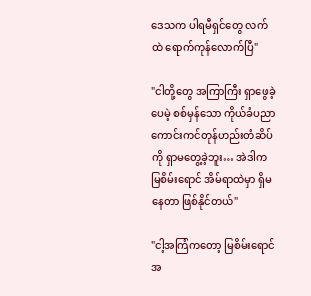ဒေသက ပါရမီရှင်တွေ လက်ထဲ ရောက်ကုန်လောက်ပြီ"

"ငါတို့တွေ အကြာကြီး ရှာဖွေခဲ့ပေမဲ့ စစ်မှန်သော ကိုယ်ခံပညာ ကောင်းကင်တုန်ဟည်းတံဆိပ်ကို ရှာမတွေ့ခဲ့ဘူး… အဲဒါက မြစိမ်းရောင် အိမ်ရာထဲမှာ ရှိမနေတာ ဖြစ်နိုင်တယ်"

"ငါ့အကြံကတော့ မြစိမ်းရောင် အ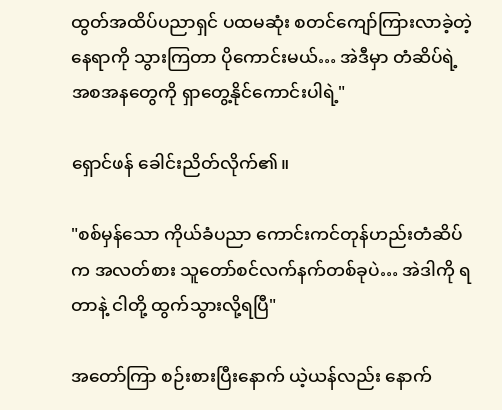ထွတ်အထိပ်ပညာရှင် ပထမဆုံး စတင်ကျော်ကြားလာခဲ့တဲ့ နေရာကို သွားကြတာ ပိုကောင်းမယ်… အဲဒီမှာ တံဆိပ်ရဲ့ အစအနတွေကို ရှာတွေ့နိုင်ကောင်းပါရဲ့"

ရှောင်ဖန် ခေါင်းညိတ်လိုက်၏။

"စစ်မှန်သော ကိုယ်ခံပညာ ကောင်းကင်တုန်ဟည်းတံဆိပ်က အလတ်စား သူတော်စင်လက်နက်တစ်ခုပဲ… အဲဒါကို ရတာနဲ့ ငါတို့ ထွက်သွားလို့ရပြီ"

အတော်ကြာ စဉ်းစားပြီးနောက် ယဲ့ယန်လည်း နောက်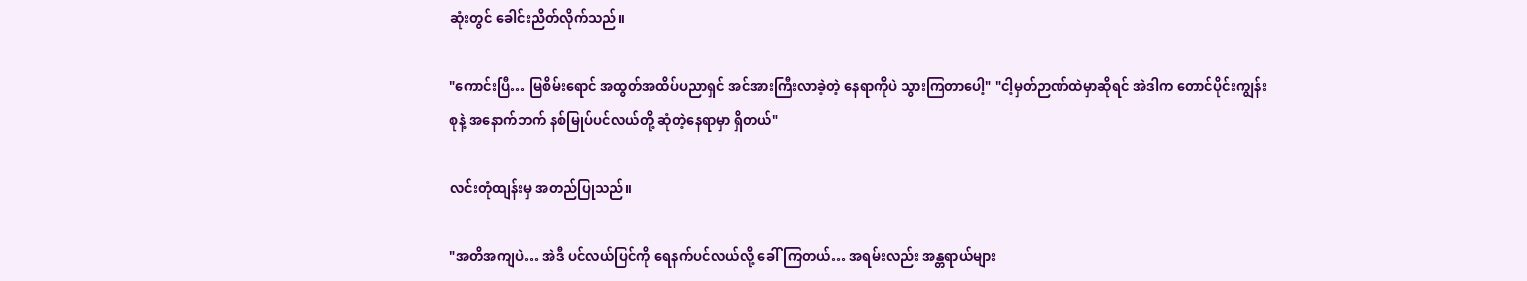ဆုံးတွင် ခေါင်းညိတ်လိုက်သည်။

"ကောင်းပြီ… မြစိမ်းရောင် အထွတ်အထိပ်ပညာရှင် အင်အားကြီးလာခဲ့တဲ့ နေရာကိုပဲ သွားကြတာပေါ့" "ငါ့မှတ်ဉာဏ်ထဲမှာဆိုရင် အဲဒါက တောင်ပိုင်းကျွန်းစုနဲ့ အနောက်ဘက် နစ်မြုပ်ပင်လယ်တို့ ဆုံတဲ့နေရာမှာ ရှိတယ်"

လင်းတုံထျန်းမှ အတည်ပြုသည်။

"အတိအကျပဲ… အဲဒီ ပင်လယ်ပြင်ကို ရေနက်ပင်လယ်လို့ ခေါ်ကြတယ်… အရမ်းလည်း အန္တရာယ်များ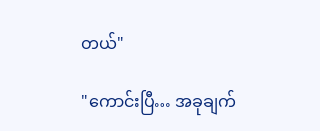တယ်"

"ကောင်းပြီ… အခုချက်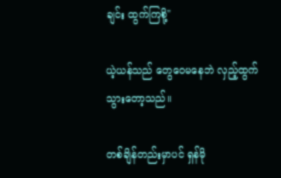ချင်း ထွက်ကြစို့"

ယဲ့ယန်သည် တွေဝေမနေဘဲ လှည့်ထွက်သွားတော့သည်။

တစ်ချိန်တည်းမှာပင် ရှန်မို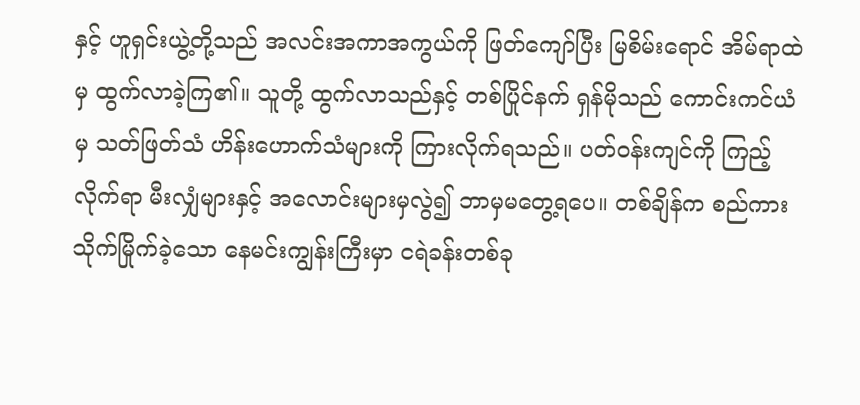နှင့် ဟူရှင်းယွဲ့တို့သည် အလင်းအကာအကွယ်ကို ဖြတ်ကျော်ပြီး မြစိမ်းရောင် အိမ်ရာထဲမှ ထွက်လာခဲ့ကြ၏။ သူတို့ ထွက်လာသည်နှင့် တစ်ပြိုင်နက် ရှန်မိုသည် ကောင်းကင်ယံမှ သတ်ဖြတ်သံ ဟိန်းဟောက်သံများကို ကြားလိုက်ရသည်။ ပတ်ဝန်းကျင်ကို ကြည့်လိုက်ရာ မီးလျှံများနှင့် အလောင်းများမှလွဲ၍ ဘာမှမတွေ့ရပေ။ တစ်ချိန်က စည်ကားသိုက်မြိုက်ခဲ့သော နေမင်းကျွန်းကြီးမှာ ငရဲခန်းတစ်ခု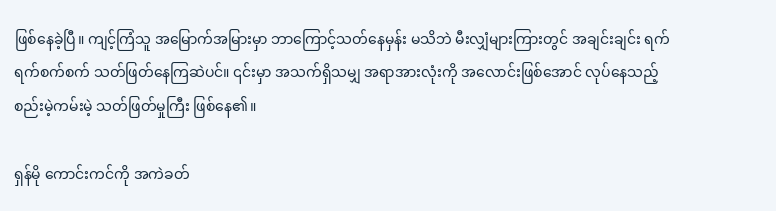ဖြစ်နေခဲ့ပြီ။ ကျင့်ကြံသူ အမြောက်အမြားမှာ ဘာကြောင့်သတ်နေမှန်း မသိဘဲ မီးလျှံများကြားတွင် အချင်းချင်း ရက်ရက်စက်စက် သတ်ဖြတ်နေကြဆဲပင်။ ၎င်းမှာ အသက်ရှိသမျှ အရာအားလုံးကို အလောင်းဖြစ်အောင် လုပ်နေသည့် စည်းမဲ့ကမ်းမဲ့ သတ်ဖြတ်မှုကြီး ဖြစ်နေ၏။

ရှန်မို ကောင်းကင်ကို အကဲခတ်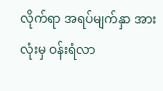လိုက်ရာ အရပ်မျက်နှာ အားလုံးမှ ဝန်းရံလာ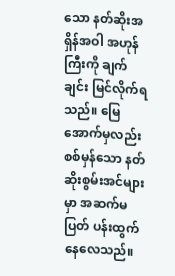သော နတ်ဆိုးအရှိန်အဝါ အဟုန်ကြီးကို ချက်ချင်း မြင်လိုက်ရသည်။ မြေအောက်မှလည်း စစ်မှန်သော နတ်ဆိုးစွမ်းအင်များမှာ အဆက်မပြတ် ပန်းထွက်နေလေသည်။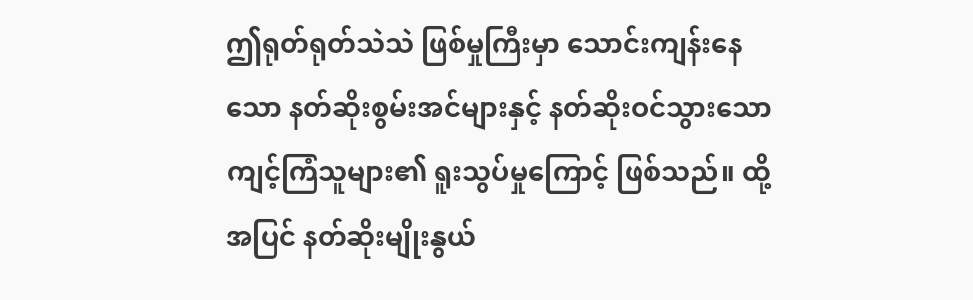ဤရုတ်ရုတ်သဲသဲ ဖြစ်မှုကြီးမှာ သောင်းကျန်းနေသော နတ်ဆိုးစွမ်းအင်များနှင့် နတ်ဆိုးဝင်သွားသော ကျင့်ကြံသူများ၏ ရူးသွပ်မှုကြောင့် ဖြစ်သည်။ ထို့အပြင် နတ်ဆိုးမျိုးနွယ်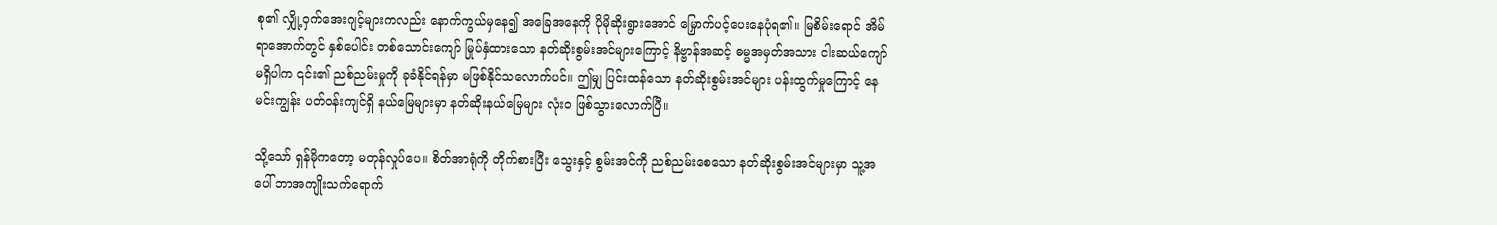စု၏ လျှို့ဝှက်အေးဂျင့်များကလည်း နောက်ကွယ်မှနေ၍ အခြေအနေကို ပိုမိုဆိုးရွားအောင် မြှောက်ပင့်ပေးနေပုံရ၏။ မြစိမ်းရောင် အိမ်ရာအောက်တွင် နှစ်ပေါင်း တစ်သောင်းကျော် မြုပ်နှံထားသော နတ်ဆိုးစွမ်းအင်များကြောင့် နိဗ္ဗာန်အဆင့် ဓမ္မအမှတ်အသား ငါးဆယ်ကျော် မရှိပါက ၎င်း၏ ညစ်ညမ်းမှုကို ခုခံနိုင်ရန်မှာ မဖြစ်နိုင်သလောက်ပင်။ ဤမျှ ပြင်းထန်သော နတ်ဆိုးစွမ်းအင်များ ပန်းထွက်မှုကြောင့် နေမင်းကျွန်း ပတ်ဝန်းကျင်ရှိ နယ်မြေများမှာ နတ်ဆိုးနယ်မြေများ လုံးဝ ဖြစ်သွားလောက်ပြီ။

သို့သော် ရှန်မိုကတော့ မတုန်လှုပ်ပေ။ စိတ်အာရုံကို တိုက်စားပြီး သွေးနှင့် စွမ်းအင်ကို ညစ်ညမ်းစေသော နတ်ဆိုးစွမ်းအင်များမှာ သူ့အပေါ် ဘာအကျိုးသက်ရောက်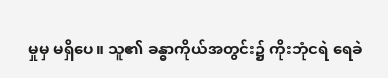မှုမှ မရှိပေ။ သူ၏ ခန္ဓာကိုယ်အတွင်း၌ ကိုးဘုံငရဲ ရေခဲ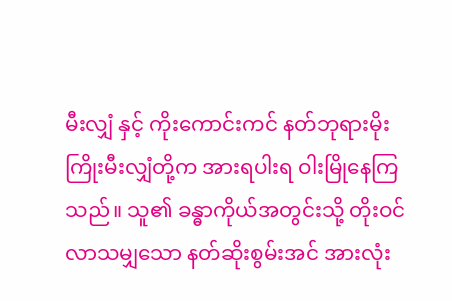မီးလျှံ နှင့် ကိုးကောင်းကင် နတ်ဘုရားမိုးကြိုးမီးလျှံတို့က အားရပါးရ ဝါးမြိုနေကြသည်။ သူ၏ ခန္ဓာကိုယ်အတွင်းသို့ တိုးဝင်လာသမျှသော နတ်ဆိုးစွမ်းအင် အားလုံး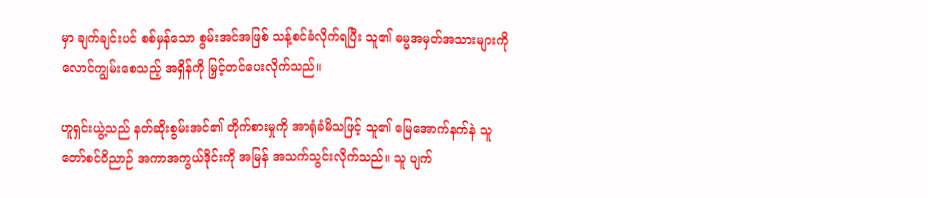မှာ ချက်ချင်းပင် စစ်မှန်သော စွမ်းအင်အဖြစ် သန့်စင်ခံလိုက်ရပြီး သူ၏ ဓမ္မအမှတ်အသားများကို လောင်ကျွမ်းစေသည့် အရှိန်ကို မြှင့်တင်ပေးလိုက်သည်။

ဟူရှင်းယွဲ့သည် နတ်ဆိုးစွမ်းအင်၏ တိုက်စားမှုကို အာရုံခံမိသဖြင့် သူ၏ မြေအောက်နက်နဲ သူတော်စင်ဝိညာဉ် အကာအကွယ်ဒိုင်းကို အမြန် အသက်သွင်းလိုက်သည်။ သူ ပျက်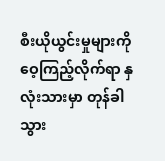စီးယိုယွင်းမှုများကို ဝေ့ကြည့်လိုက်ရာ နှလုံးသားမှာ တုန်ခါသွား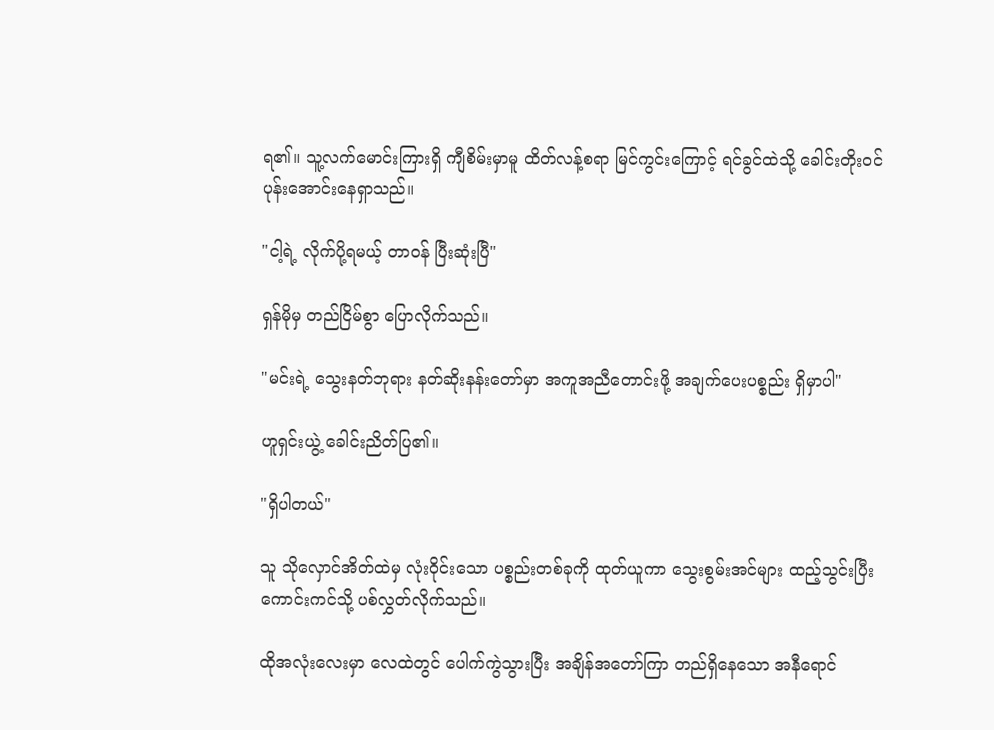ရ၏။ သူ့လက်မောင်းကြားရှိ ကျီစိမ်းမှာမူ ထိတ်လန့်စရာ မြင်ကွင်းကြောင့် ရင်ခွင်ထဲသို့ ခေါင်းတိုးဝင် ပုန်းအောင်းနေရှာသည်။

"ငါ့ရဲ့ လိုက်ပို့ရမယ့် တာဝန် ပြီးဆုံးပြီ"

ရှန်မိုမှ တည်ငြိမ်စွာ ပြောလိုက်သည်။

"မင်းရဲ့ သွေးနတ်ဘုရား နတ်ဆိုးနန်းတော်မှာ အကူအညီတောင်းဖို့ အချက်ပေးပစ္စည်း ရှိမှာပါ"

ဟူရှင်းယွဲ့ ခေါင်းညိတ်ပြ၏။

"ရှိပါတယ်"

သူ သိုလှောင်အိတ်ထဲမှ လုံးဝိုင်းသော ပစ္စည်းတစ်ခုကို ထုတ်ယူကာ သွေးစွမ်းအင်များ ထည့်သွင်းပြီး ကောင်းကင်သို့ ပစ်လွှတ်လိုက်သည်။

ထိုအလုံးလေးမှာ လေထဲတွင် ပေါက်ကွဲသွားပြီး အချိန်အတော်ကြာ တည်ရှိနေသော အနီရောင်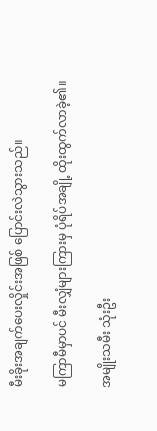မီးခိုးအချက်ပေးလှိုင်းအဖြစ် ပြောင်းလဲသွားသည်။

မကြာမီမှာပင် မီးလျှံများကြားမှ ပုံရိပ်အချို့ ထိုးထွက်လာခဲ့၏။

အမျိုးသမီး သုံးဦး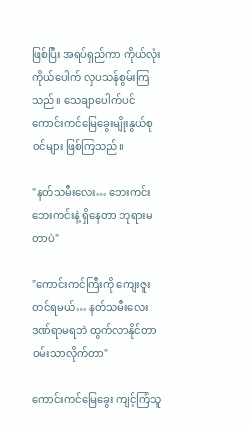ဖြစ်ပြီး အရပ်ရှည်ကာ ကိုယ်လုံးကိုယ်ပေါက် လှပသန်စွမ်းကြသည်။ သေချာပေါက်ပင် ကောင်းကင်မြေခွေးမျိုးနွယ်စုဝင်များ ဖြစ်ကြသည်။

"နတ်သမီးလေး… ဘေးကင်းဘေးကင်းနဲ့ ရှိနေတာ ဘုရားမတာပဲ"

"ကောင်းကင်ကြီးကို ကျေးဇူးတင်ရမယ်… နတ်သမီးလေး ဒဏ်ရာမရဘဲ ထွက်လာနိုင်တာ ဝမ်းသာလိုက်တာ"

ကောင်းကင်မြေခွေး ကျင့်ကြံသူ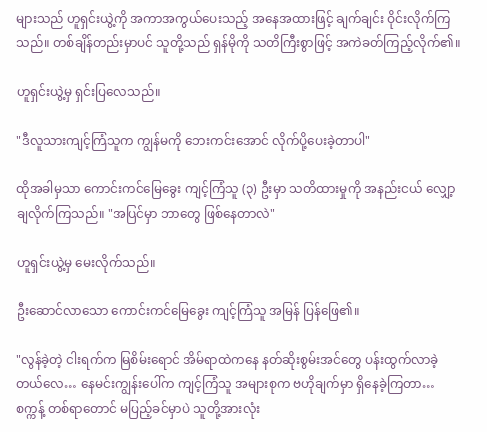များသည် ဟူရှင်းယွဲ့ကို အကာအကွယ်ပေးသည့် အနေအထားဖြင့် ချက်ချင်း ဝိုင်းလိုက်ကြသည်။ တစ်ချိန်တည်းမှာပင် သူတို့သည် ရှန်မိုကို သတိကြီးစွာဖြင့် အကဲခတ်ကြည့်လိုက်၏။

ဟူရှင်းယွဲ့မှ ရှင်းပြလေသည်။

"ဒီလူသားကျင့်ကြံသူက ကျွန်မကို ဘေးကင်းအောင် လိုက်ပို့ပေးခဲ့တာပါ"

ထိုအခါမှသာ ကောင်းကင်မြေခွေး ကျင့်ကြံသူ (၃) ဦးမှာ သတိထားမှုကို အနည်းငယ် လျှော့ချလိုက်ကြသည်။ "အပြင်မှာ ဘာတွေ ဖြစ်နေတာလဲ"

ဟူရှင်းယွဲ့မှ မေးလိုက်သည်။

ဦးဆောင်လာသော ကောင်းကင်မြေခွေး ကျင့်ကြံသူ အမြန် ပြန်ဖြေ၏။

"လွန်ခဲ့တဲ့ ငါးရက်က မြစိမ်းရောင် အိမ်ရာထဲကနေ နတ်ဆိုးစွမ်းအင်တွေ ပန်းထွက်လာခဲ့တယ်လေ… နေမင်းကျွန်းပေါ်က ကျင့်ကြံသူ အများစုက ဗဟိုချက်မှာ ရှိနေခဲ့ကြတာ… စက္ကန့် တစ်ရာတောင် မပြည့်ခင်မှာပဲ သူတို့အားလုံး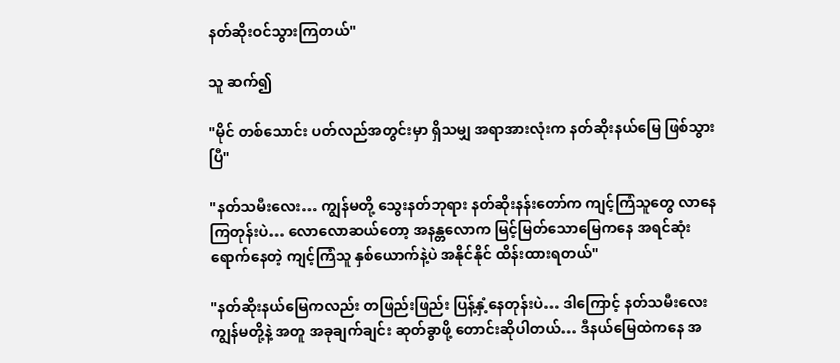နတ်ဆိုးဝင်သွားကြတယ်"

သူ ဆက်၍

"မိုင် တစ်သောင်း ပတ်လည်အတွင်းမှာ ရှိသမျှ အရာအားလုံးက နတ်ဆိုးနယ်မြေ ဖြစ်သွားပြီ"

"နတ်သမီးလေး… ကျွန်မတို့ သွေးနတ်ဘုရား နတ်ဆိုးနန်းတော်က ကျင့်ကြံသူတွေ လာနေကြတုန်းပဲ… လောလောဆယ်တော့ အနန္တလောက မြင့်မြတ်သောမြေကနေ အရင်ဆုံး ရောက်နေတဲ့ ကျင့်ကြံသူ နှစ်ယောက်နဲ့ပဲ အနိုင်နိုင် ထိန်းထားရတယ်"

"နတ်ဆိုးနယ်မြေကလည်း တဖြည်းဖြည်း ပြန့်နှံ့နေတုန်းပဲ… ဒါကြောင့် နတ်သမီးလေး ကျွန်မတို့နဲ့ အတူ အခုချက်ချင်း ဆုတ်ခွာဖို့ တောင်းဆိုပါတယ်… ဒီနယ်မြေထဲကနေ အ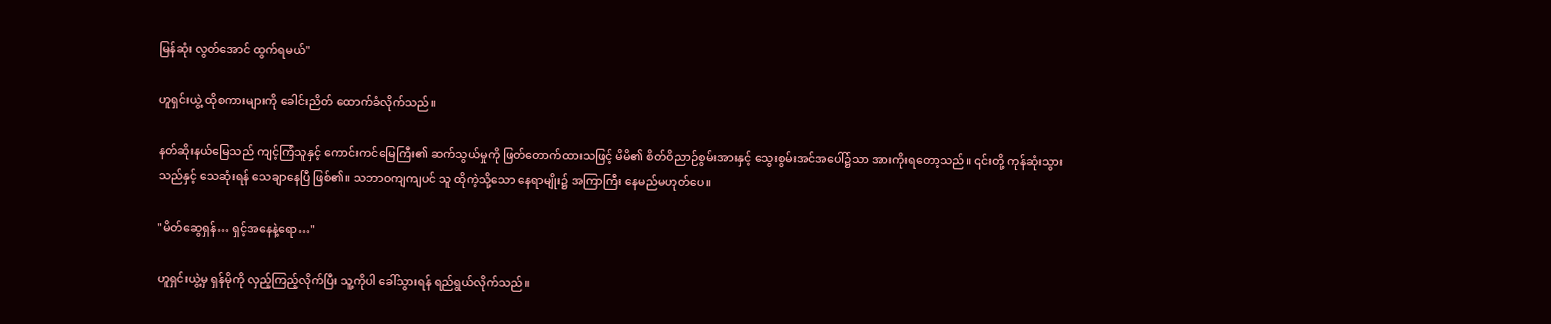မြန်ဆုံး လွတ်အောင် ထွက်ရမယ်"

ဟူရှင်းယွဲ့ ထိုစကားများကို ခေါင်းညိတ် ထောက်ခံလိုက်သည်။

နတ်ဆိုးနယ်မြေသည် ကျင့်ကြံသူနှင့် ကောင်းကင်မြေကြီး၏ ဆက်သွယ်မှုကို ဖြတ်တောက်ထားသဖြင့် မိမိ၏ စိတ်ဝိညာဉ်စွမ်းအားနှင့် သွေးစွမ်းအင်အပေါ်၌သာ အားကိုးရတော့သည်။ ၎င်းတို့ ကုန်ဆုံးသွားသည်နှင့် သေဆုံးရန် သေချာနေပြီ ဖြစ်၏။ သဘာဝကျကျပင် သူ ထိုကဲ့သို့သော နေရာမျိုး၌ အကြာကြီး နေမည်မဟုတ်ပေ။

"မိတ်ဆွေရှန်… ရှင့်အနေနဲ့ရော…"

ဟူရှင်းယွဲ့မှ ရှန်မိုကို လှည့်ကြည့်လိုက်ပြီး သူ့ကိုပါ ခေါ်သွားရန် ရည်ရွယ်လိုက်သည်။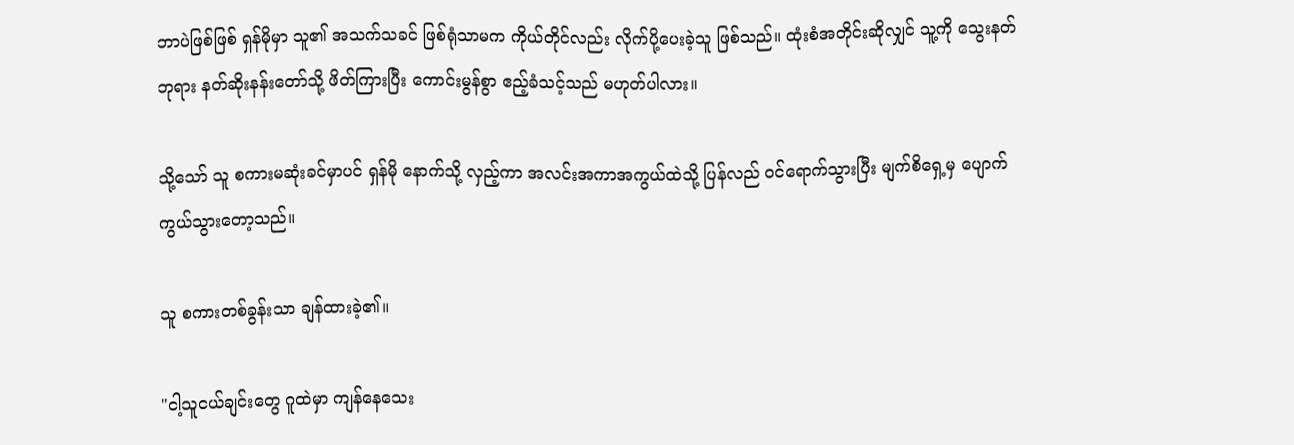ဘာပဲဖြစ်ဖြစ် ရှန်မိုမှာ သူ၏ အသက်သခင် ဖြစ်ရုံသာမက ကိုယ်တိုင်လည်း လိုက်ပို့ပေးခဲ့သူ ဖြစ်သည်။ ထုံးစံအတိုင်းဆိုလျှင် သူ့ကို သွေးနတ်ဘုရား နတ်ဆိုးနန်းတော်သို့ ဖိတ်ကြားပြီး ကောင်းမွန်စွာ ဧည့်ခံသင့်သည် မဟုတ်ပါလား။

သို့သော် သူ စကားမဆုံးခင်မှာပင် ရှန်မို နောက်သို့ လှည့်ကာ အလင်းအကာအကွယ်ထဲသို့ ပြန်လည် ဝင်ရောက်သွားပြီး မျက်စိရှေ့မှ ပျောက်ကွယ်သွားတော့သည်။

သူ စကားတစ်ခွန်းသာ ချန်ထားခဲ့၏။

"ငါ့သူငယ်ချင်းတွေ ဂူထဲမှာ ကျန်နေသေး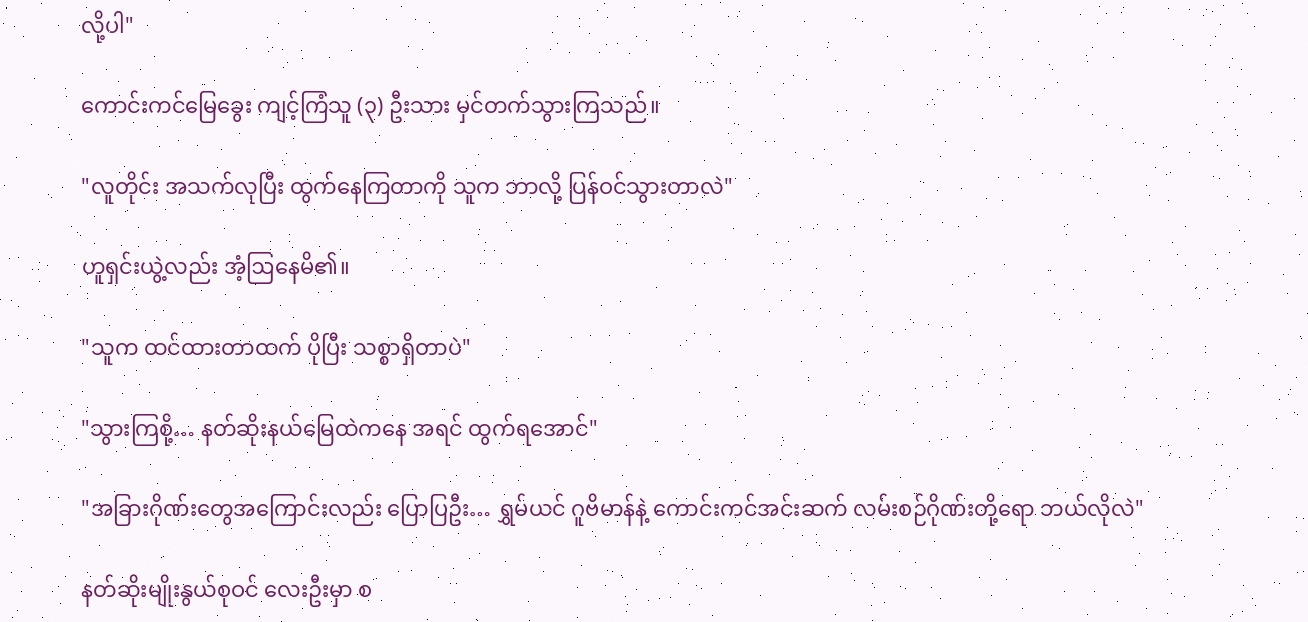လို့ပါ"

ကောင်းကင်မြေခွေး ကျင့်ကြံသူ (၃) ဦးသား မှင်တက်သွားကြသည်။

"လူတိုင်း အသက်လုပြီး ထွက်နေကြတာကို သူက ဘာလို့ ပြန်ဝင်သွားတာလဲ"

ဟူရှင်းယွဲ့လည်း အံ့ဩနေမိ၏။

"သူက ထင်ထားတာထက် ပိုပြီး သစ္စာရှိတာပဲ"

"သွားကြစို့… နတ်ဆိုးနယ်မြေထဲကနေ အရင် ထွက်ရအောင်"

"အခြားဂိုဏ်းတွေအကြောင်းလည်း ပြောပြဦး… ရွှမ်ယင် ဂူဗိမာန်နဲ့ ကောင်းကင်အင်းဆက် လမ်းစဉ်ဂိုဏ်းတို့ရော ဘယ်လိုလဲ"

နတ်ဆိုးမျိုးနွယ်စုဝင် လေးဦးမှာ စ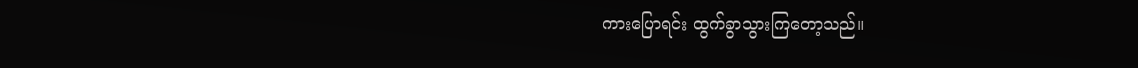ကားပြောရင်း ထွက်ခွာသွားကြတော့သည်။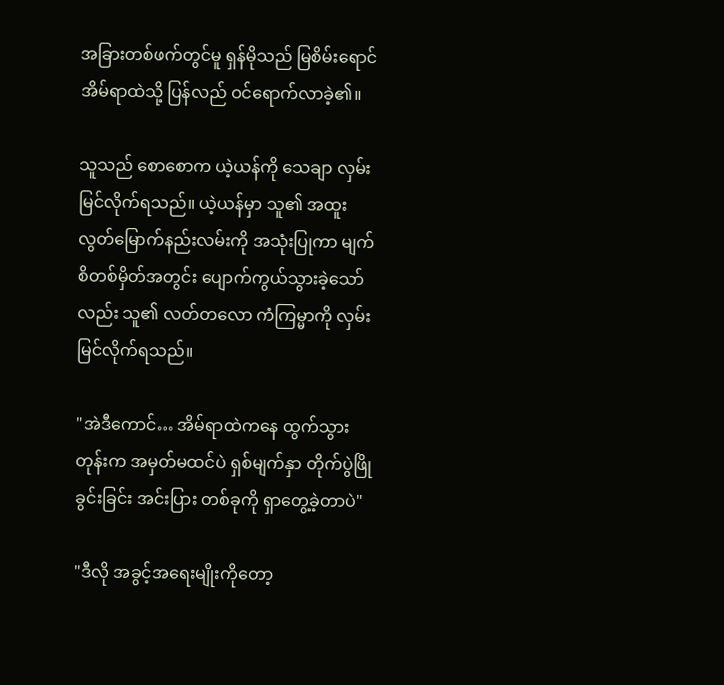အခြားတစ်ဖက်တွင်မူ ရှန်မိုသည် မြစိမ်းရောင် အိမ်ရာထဲသို့ ပြန်လည် ဝင်ရောက်လာခဲ့၏။

သူသည် စောစောက ယဲ့ယန်ကို သေချာ လှမ်းမြင်လိုက်ရသည်။ ယဲ့ယန်မှာ သူ၏ အထူး လွတ်မြောက်နည်းလမ်းကို အသုံးပြုကာ မျက်စိတစ်မှိတ်အတွင်း ပျောက်ကွယ်သွားခဲ့သော်လည်း သူ၏ လတ်တလော ကံကြမ္မာကို လှမ်းမြင်လိုက်ရသည်။

"အဲဒီကောင်… အိမ်ရာထဲကနေ ထွက်သွားတုန်းက အမှတ်မထင်ပဲ ရှစ်မျက်နှာ တိုက်ပွဲဖြိုခွင်းခြင်း အင်းပြား တစ်ခုကို ရှာတွေ့ခဲ့တာပဲ"

"ဒီလို အခွင့်အရေးမျိုးကိုတော့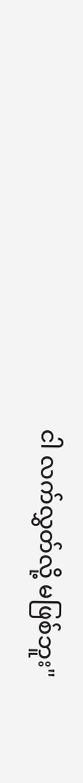ငါ လက်လွှတ်လို့ မဖြစ်ဘူး"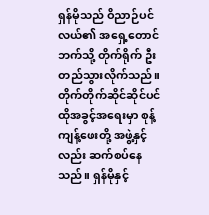ရှန်မိုသည် ဝိညာဉ်ပင်လယ်၏ အရှေ့တောင်ဘက်သို့ တိုက်ရိုက် ဦးတည်သွားလိုက်သည်။ တိုက်တိုက်ဆိုင်ဆိုင်ပင် ထိုအခွင့်အရေးမှာ စုန့်ကျန့်ဖေးတို့ အဖွဲ့နှင့်လည်း ဆက်စပ်နေသည်။ ရှန်မိုနှင့်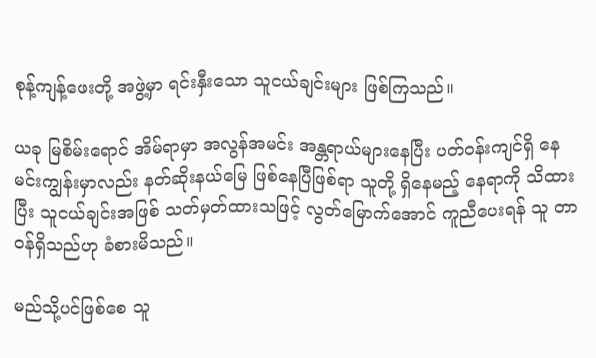စုန့်ကျန့်ဖေးတို့ အဖွဲ့မှာ ရင်းနှီးသော သူငယ်ချင်းများ ဖြစ်ကြသည်။

ယခု မြစိမ်းရောင် အိမ်ရာမှာ အလွန်အမင်း အန္တရာယ်များနေပြီး ပတ်ဝန်းကျင်ရှိ နေမင်းကျွန်းမှာလည်း နတ်ဆိုးနယ်မြေ ဖြစ်နေပြီဖြစ်ရာ သူတို့ ရှိနေမည့် နေရာကို သိထားပြီး သူငယ်ချင်းအဖြစ် သတ်မှတ်ထားသဖြင့် လွတ်မြောက်အောင် ကူညီပေးရန် သူ တာဝန်ရှိသည်ဟု ခံစားမိသည်။

မည်သို့ပင်ဖြစ်စေ သူ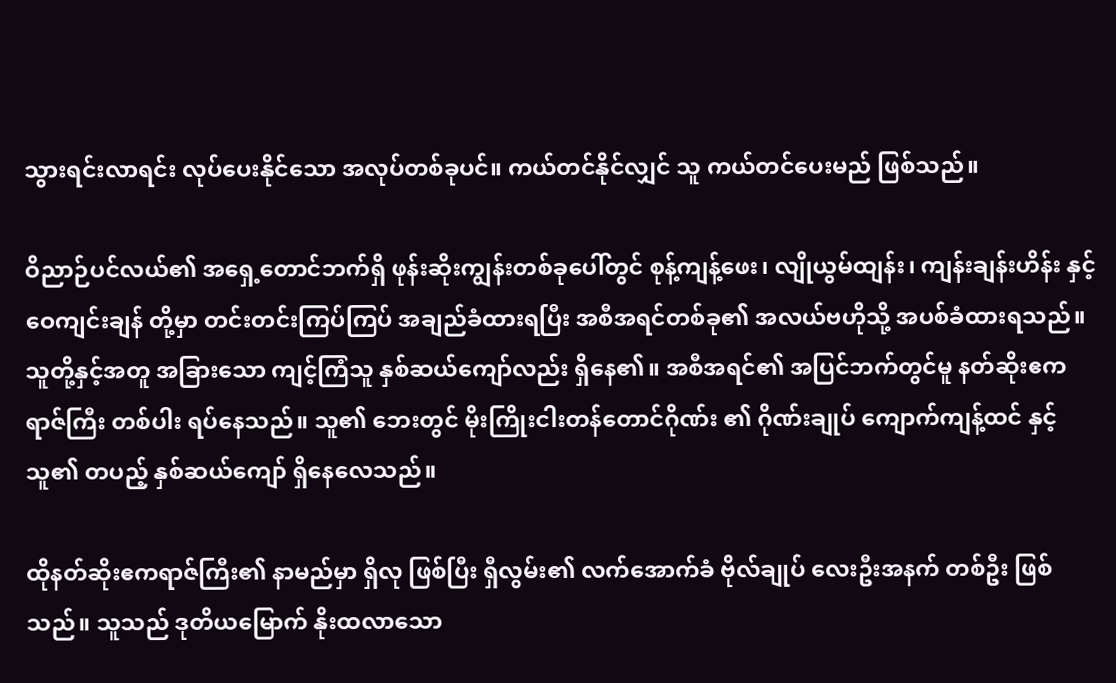သွားရင်းလာရင်း လုပ်ပေးနိုင်သော အလုပ်တစ်ခုပင်။ ကယ်တင်နိုင်လျှင် သူ ကယ်တင်ပေးမည် ဖြစ်သည်။

ဝိညာဉ်ပင်လယ်၏ အရှေ့တောင်ဘက်ရှိ ဖုန်းဆိုးကျွန်းတစ်ခုပေါ်တွင် စုန့်ကျန့်ဖေး၊ လျိုယွမ်ထျန်း၊ ကျန်းချန်းဟိန်း နှင့် ဝေကျင်းချန် တို့မှာ တင်းတင်းကြပ်ကြပ် အချည်ခံထားရပြီး အစီအရင်တစ်ခု၏ အလယ်ဗဟိုသို့ အပစ်ခံထားရသည်။ သူတို့နှင့်အတူ အခြားသော ကျင့်ကြံသူ နှစ်ဆယ်ကျော်လည်း ရှိနေ၏။ အစီအရင်၏ အပြင်ဘက်တွင်မူ နတ်ဆိုးဧကရာဇ်ကြီး တစ်ပါး ရပ်နေသည်။ သူ၏ ဘေးတွင် မိုးကြိုးငါးတန်တောင်ဂိုဏ်း ၏ ဂိုဏ်းချုပ် ကျောက်ကျန့်ထင် နှင့် သူ၏ တပည့် နှစ်ဆယ်ကျော် ရှိနေလေသည်။

ထိုနတ်ဆိုးဧကရာဇ်ကြီး၏ နာမည်မှာ ရှိလု ဖြစ်ပြီး ရှီလွမ်း၏ လက်အောက်ခံ ဗိုလ်ချုပ် လေးဦးအနက် တစ်ဦး ဖြစ်သည်။ သူသည် ဒုတိယမြောက် နိုးထလာသော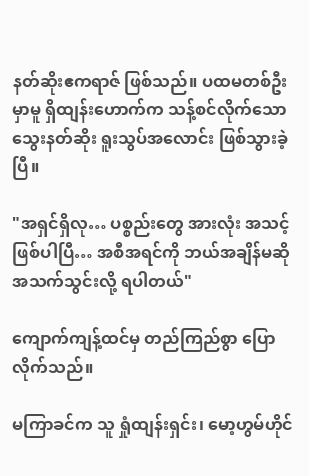နတ်ဆိုးဧကရာဇ် ဖြစ်သည်။ ပထမတစ်ဦးမှာမူ ရှိထျန်းဟောက်က သန့်စင်လိုက်သော သွေးနတ်ဆိုး ရူးသွပ်အလောင်း ဖြစ်သွားခဲ့ပြီ။

"အရှင်ရှိလု… ပစ္စည်းတွေ အားလုံး အသင့်ဖြစ်ပါပြီ… အစီအရင်ကို ဘယ်အချိန်မဆို အသက်သွင်းလို့ ရပါတယ်"

ကျောက်ကျန့်ထင်မှ တည်ကြည်စွာ ပြောလိုက်သည်။

မကြာခင်က သူ ရှုံထျန်းရှင်း၊ မော့ဟွမ်ဟိုင်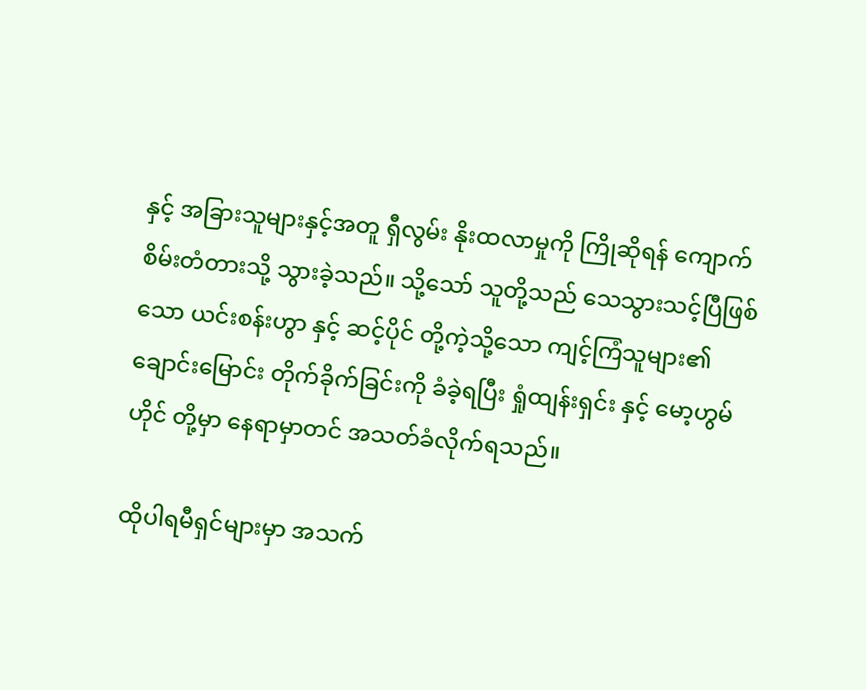နှင့် အခြားသူများနှင့်အတူ ရှီလွမ်း နိုးထလာမှုကို ကြိုဆိုရန် ကျောက်စိမ်းတံတားသို့ သွားခဲ့သည်။ သို့သော် သူတို့သည် သေသွားသင့်ပြီဖြစ်သော ယင်းစန်းဟွာ နှင့် ဆင့်ပိုင် တို့ကဲ့သို့သော ကျင့်ကြံသူများ၏ ချောင်းမြောင်း တိုက်ခိုက်ခြင်းကို ခံခဲ့ရပြီး ရှုံထျန်းရှင်း နှင့် မော့ဟွမ်ဟိုင် တို့မှာ နေရာမှာတင် အသတ်ခံလိုက်ရသည်။

ထိုပါရမီရှင်များမှာ အသက်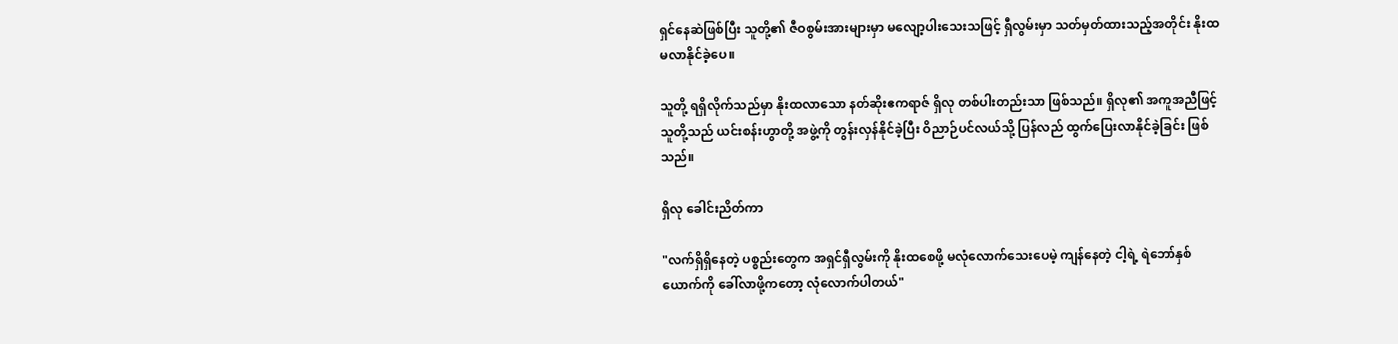ရှင်နေဆဲဖြစ်ပြီး သူတို့၏ ဇီဝစွမ်းအားများမှာ မလျော့ပါးသေးသဖြင့် ရှီလွမ်းမှာ သတ်မှတ်ထားသည့်အတိုင်း နိုးထမလာနိုင်ခဲ့ပေ။

သူတို့ ရရှိလိုက်သည်မှာ နိုးထလာသော နတ်ဆိုးဧကရာဇ် ရှိလု တစ်ပါးတည်းသာ ဖြစ်သည်။ ရှိလု၏ အကူအညီဖြင့် သူတို့သည် ယင်းစန်းဟွာတို့ အဖွဲ့ကို တွန်းလှန်နိုင်ခဲ့ပြီး ဝိညာဉ်ပင်လယ်သို့ ပြန်လည် ထွက်ပြေးလာနိုင်ခဲ့ခြင်း ဖြစ်သည်။

ရှိလု ခေါင်းညိတ်ကာ

"လက်ရှိရှိနေတဲ့ ပစ္စည်းတွေက အရှင်ရှီလွမ်းကို နိုးထစေဖို့ မလုံလောက်သေးပေမဲ့ ကျန်နေတဲ့ ငါ့ရဲ့ ရဲဘော်နှစ်ယောက်ကို ခေါ်လာဖို့ကတော့ လုံလောက်ပါတယ်"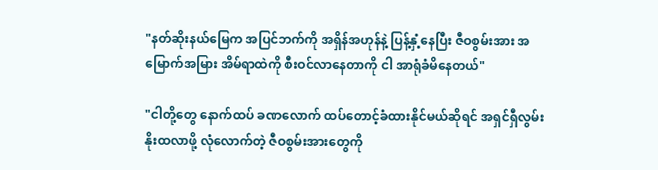"နတ်ဆိုးနယ်မြေက အပြင်ဘက်ကို အရှိန်အဟုန်နဲ့ ပြန့်နှံ့နေပြီး ဇီဝစွမ်းအား အမြောက်အမြား အိမ်ရာထဲကို စီးဝင်လာနေတာကို ငါ အာရုံခံမိနေတယ်"

"ငါတို့တွေ နောက်ထပ် ခဏလောက် ထပ်တောင့်ခံထားနိုင်မယ်ဆိုရင် အရှင်ရှီလွမ်း နိုးထလာဖို့ လုံလောက်တဲ့ ဇီဝစွမ်းအားတွေကို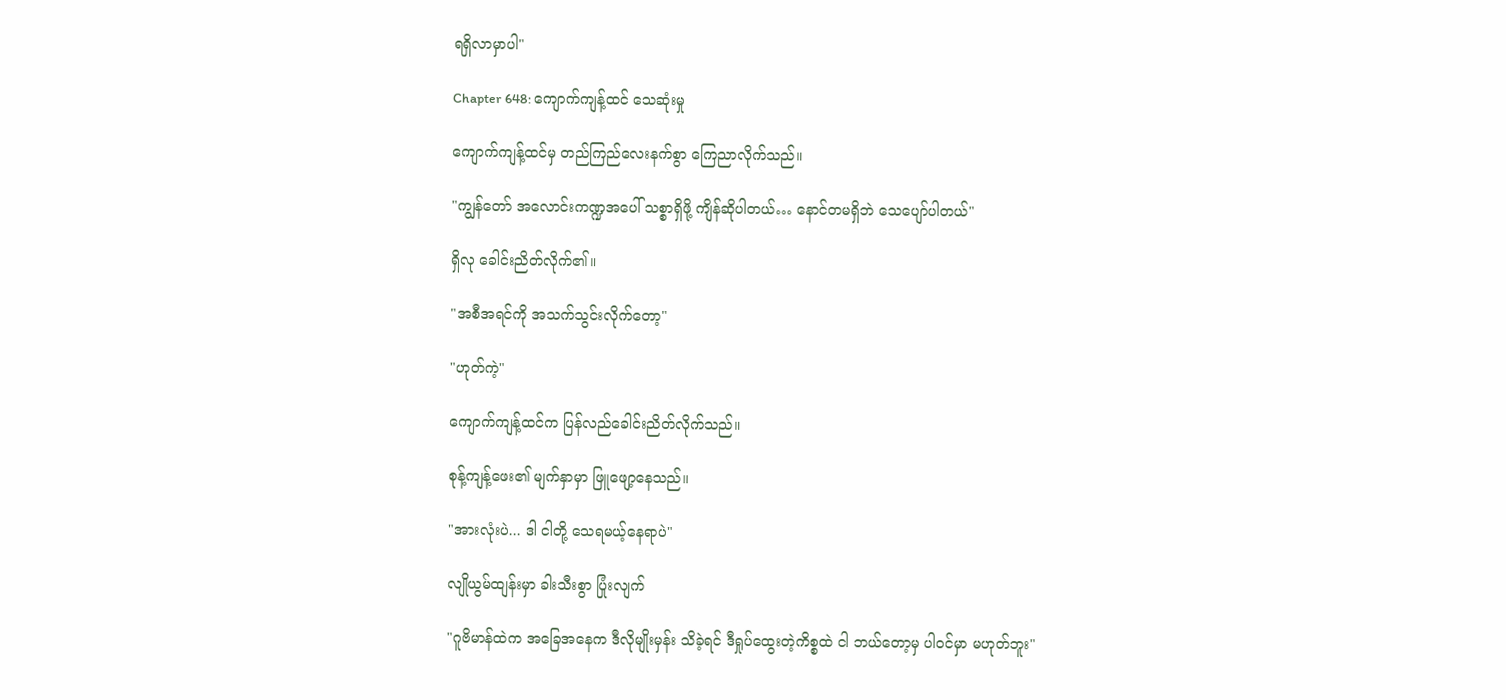ရရှိလာမှာပါ"

Chapter 648: ကျောက်ကျန့်ထင် သေဆုံးမှု

ကျောက်ကျန့်ထင်မှ တည်ကြည်လေးနက်စွာ ကြေညာလိုက်သည်။

"ကျွန်တော် အလောင်းကဏ္ဍအပေါ် သစ္စာရှိဖို့ ကျိန်ဆိုပါတယ်… နောင်တမရှိဘဲ သေပျော်ပါတယ်"

ရှိလု ခေါင်းညိတ်လိုက်၏။

"အစီအရင်ကို အသက်သွင်းလိုက်တော့"

"ဟုတ်ကဲ့"

ကျောက်ကျန့်ထင်က ပြန်လည်ခေါင်းညိတ်လိုက်သည်။

စုန့်ကျန့်ဖေး၏ မျက်နှာမှာ ဖြူဖျော့နေသည်။

"အားလုံးပဲ... ဒါ ငါတို့ သေရမယ့်နေရာပဲ"

လျိုယွမ်ထျန်းမှာ ခါးသီးစွာ ပြုံးလျက်

"ဂူဗိမာန်ထဲက အခြေအနေက ဒီလိုမျိုးမှန်း သိခဲ့ရင် ဒီရှုပ်ထွေးတဲ့ကိစ္စထဲ ငါ ဘယ်တော့မှ ပါဝင်မှာ မဟုတ်ဘူး"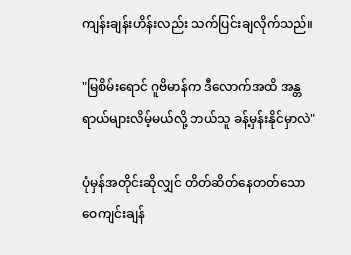ကျန်းချန်းဟိန်းလည်း သက်ပြင်းချလိုက်သည်။

"မြစိမ်းရောင် ဂူဗိမာန်က ဒီလောက်အထိ အန္တရာယ်များလိမ့်မယ်လို့ ဘယ်သူ ခန့်မှန်းနိုင်မှာလဲ"

ပုံမှန်အတိုင်းဆိုလျှင် တိတ်ဆိတ်နေတတ်သော ဝေကျင်းချန်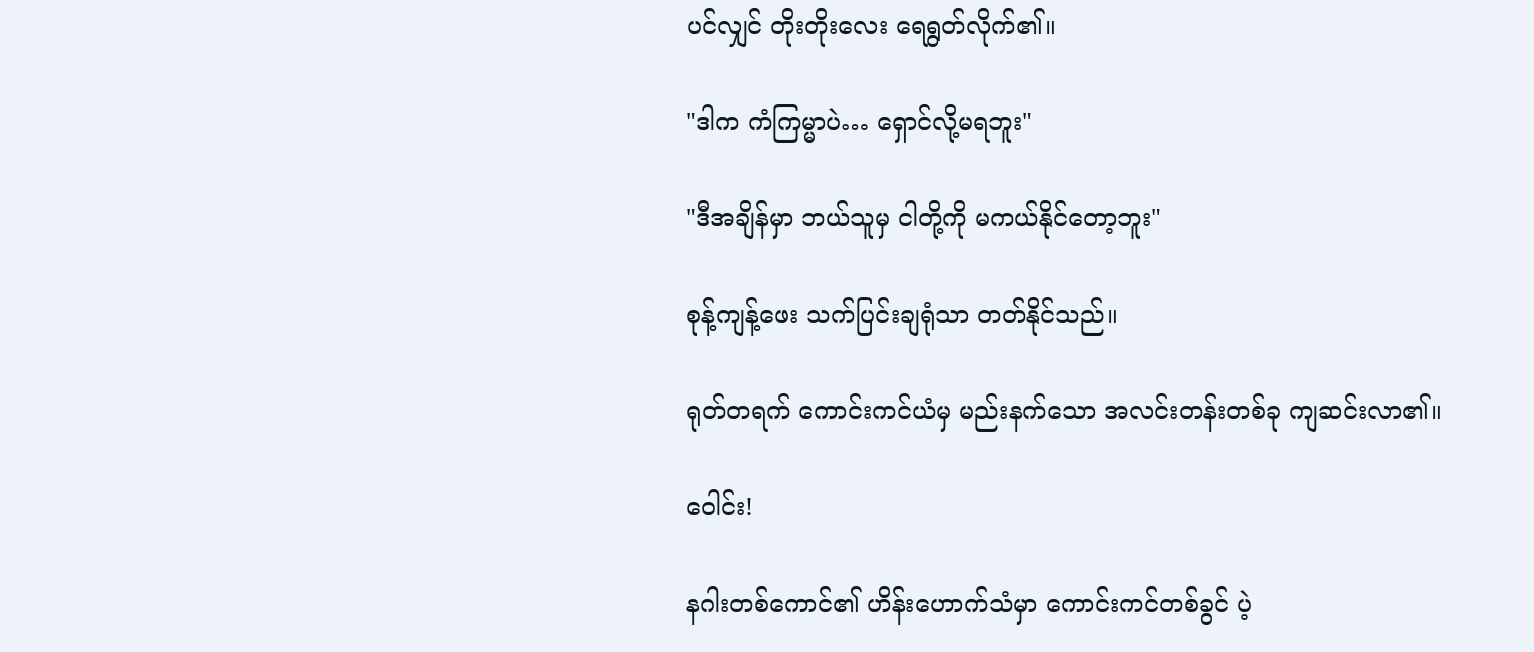ပင်လျှင် တိုးတိုးလေး ရေရွတ်လိုက်၏။

"ဒါက ကံကြမ္မာပဲ… ရှောင်လို့မရဘူး"

"ဒီအချိန်မှာ ဘယ်သူမှ ငါတို့ကို မကယ်နိုင်တော့ဘူး"

စုန့်ကျန့်ဖေး သက်ပြင်းချရုံသာ တတ်နိုင်သည်။

ရုတ်တရက် ကောင်းကင်ယံမှ မည်းနက်သော အလင်းတန်းတစ်ခု ကျဆင်းလာ၏။

ဝေါင်း!

နဂါးတစ်ကောင်၏ ဟိန်းဟောက်သံမှာ ကောင်းကင်တစ်ခွင် ပဲ့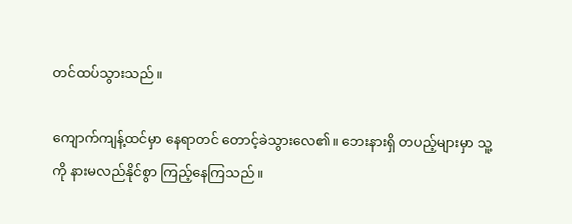တင်ထပ်သွားသည်။

ကျောက်ကျန့်ထင်မှာ နေရာတင် တောင့်ခဲသွားလေ၏။ ဘေးနားရှိ တပည့်များမှာ သူ့ကို နားမလည်နိုင်စွာ ကြည့်နေကြသည်။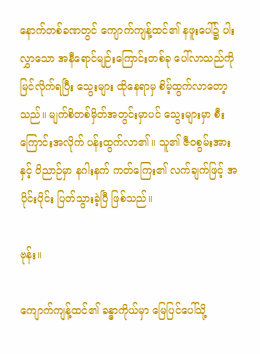နောက်တစ်ခဏတွင် ကျောက်ကျန့်ထင်၏ နဖူးပေါ်၌ ပါးလွှာသော အနီရောင်မျဉ်းကြောင်းတစ်ခု ပေါ်လာသည်ကို မြင်လိုက်ရပြီး သွေးများ ထိုနေရာမှ စိမ့်ထွက်လာတော့သည်။ မျက်စိတစ်မှိတ်အတွင်းမှာပင် သွေးများမှာ စီးကြောင်းအလိုက် ပန်းထွက်လာ၏။ သူ၏ ဇီဝစွမ်းအားနှင့် ဝိညာဉ်မှာ နဂါးနက် ကတ်ကြေး၏ လက်ချက်ဖြင့် အပိုင်းပိုင်း ပြတ်သွားခဲ့ပြီ ဖြစ်သည်။

ဗုန်း။

ကျောက်ကျန့်ထင်၏ ခန္ဓာကိုယ်မှာ မြေပြင်ပေါ်သို့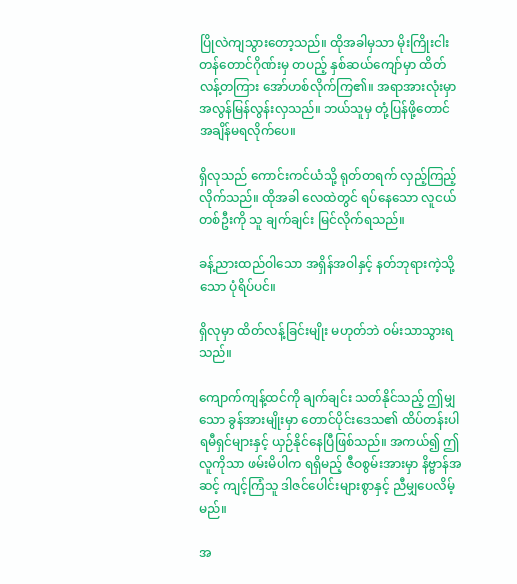ပြိုလဲကျသွားတော့သည်။ ထိုအခါမှသာ မိုးကြိုးငါးတန်တောင်ဂိုဏ်းမှ တပည့် နှစ်ဆယ်ကျော်မှာ ထိတ်လန့်တကြား အော်ဟစ်လိုက်ကြ၏။ အရာအားလုံးမှာ အလွန်မြန်လွန်းလှသည်။ ဘယ်သူမှ တုံ့ပြန်ဖို့တောင် အချိန်မရလိုက်ပေ။

ရှိလုသည် ကောင်းကင်ယံသို့ ရုတ်တရက် လှည့်ကြည့်လိုက်သည်။ ထိုအခါ လေထဲတွင် ရပ်နေသော လူငယ်တစ်ဦးကို သူ ချက်ချင်း မြင်လိုက်ရသည်။

ခန့်ညားထည်ဝါသော အရှိန်အဝါနှင့် နတ်ဘုရားကဲ့သို့သော ပုံရိပ်ပင်။

ရှိလုမှာ ထိတ်လန့်ခြင်းမျိုး မဟုတ်ဘဲ ဝမ်းသာသွားရသည်။

ကျောက်ကျန့်ထင်ကို ချက်ချင်း သတ်နိုင်သည့် ဤမျှသော ခွန်အားမျိုးမှာ တောင်ပိုင်းဒေသ၏ ထိပ်တန်းပါရမီရှင်များနှင့် ယှဉ်နိုင်နေပြီဖြစ်သည်။ အကယ်၍ ဤလူကိုသာ ဖမ်းမိပါက ရရှိမည့် ဇီဝစွမ်းအားမှာ နိဗ္ဗာန်အဆင့် ကျင့်ကြံသူ ဒါဇင်ပေါင်းများစွာနှင့် ညီမျှပေလိမ့်မည်။

အ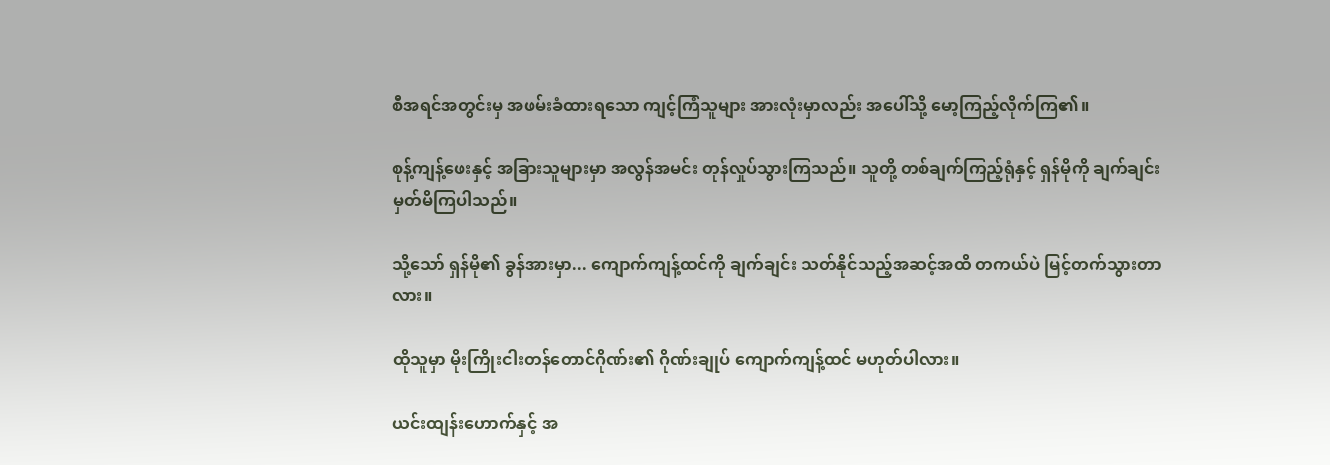စီအရင်အတွင်းမှ အဖမ်းခံထားရသော ကျင့်ကြံသူများ အားလုံးမှာလည်း အပေါ်သို့ မော့ကြည့်လိုက်ကြ၏။

စုန့်ကျန့်ဖေးနှင့် အခြားသူများမှာ အလွန်အမင်း တုန်လှုပ်သွားကြသည်။ သူတို့ တစ်ချက်ကြည့်ရုံနှင့် ရှန်မိုကို ချက်ချင်း မှတ်မိကြပါသည်။

သို့သော် ရှန်မို၏ ခွန်အားမှာ... ကျောက်ကျန့်ထင်ကို ချက်ချင်း သတ်နိုင်သည့်အဆင့်အထိ တကယ်ပဲ မြင့်တက်သွားတာလား။

ထိုသူမှာ မိုးကြိုးငါးတန်တောင်ဂိုဏ်း၏ ဂိုဏ်းချုပ် ကျောက်ကျန့်ထင် မဟုတ်ပါလား။

ယင်းထျန်းဟောက်နှင့် အ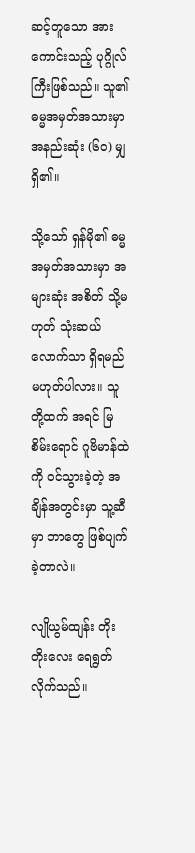ဆင့်တူသော အားကောင်းသည့် ပုဂ္ဂိုလ်ကြီးဖြစ်သည်။ သူ၏ ဓမ္မအမှတ်အသားမှာ အနည်းဆုံး (၆၀) မျှ ရှိ၏။

သို့သော် ရှန်မို၏ ဓမ္မအမှတ်အသားမှာ အများဆုံး အစိတ် သို့မဟုတ် သုံးဆယ်လောက်သာ ရှိရမည် မဟုတ်ပါလား။ သူတို့ထက် အရင် မြစိမ်းရောင် ဂူဗိမာန်ထဲကို ဝင်သွားခဲ့တဲ့ အချိန်အတွင်းမှာ သူ့ဆီမှာ ဘာတွေ ဖြစ်ပျက်ခဲ့တာလဲ။

လျိုယွမ်ထျန်း တိုးတိုးလေး ရေရွတ်လိုက်သည်။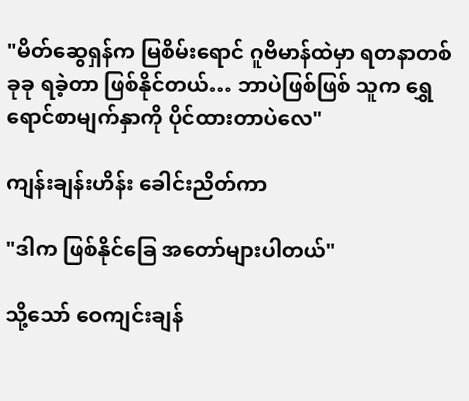"မိတ်ဆွေရှန်က မြစိမ်းရောင် ဂူဗိမာန်ထဲမှာ ရတနာတစ်ခုခု ရခဲ့တာ ဖြစ်နိုင်တယ်… ဘာပဲဖြစ်ဖြစ် သူက ရွှေရောင်စာမျက်နှာကို ပိုင်ထားတာပဲလေ"

ကျန်းချန်းဟိန်း ခေါင်းညိတ်ကာ

"ဒါက ဖြစ်နိုင်ခြေ အတော်များပါတယ်"

သို့သော် ဝေကျင်းချန်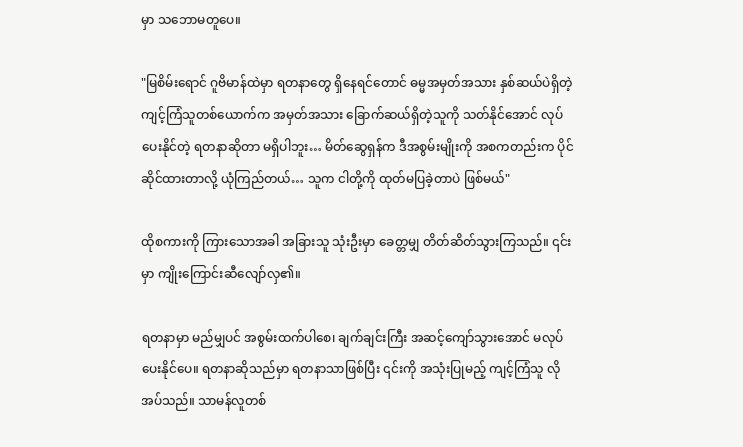မှာ သဘောမတူပေ။

"မြစိမ်းရောင် ဂူဗိမာန်ထဲမှာ ရတနာတွေ ရှိနေရင်တောင် ဓမ္မအမှတ်အသား နှစ်ဆယ်ပဲရှိတဲ့ ကျင့်ကြံသူတစ်ယောက်က အမှတ်အသား ခြောက်ဆယ်ရှိတဲ့သူကို သတ်နိုင်အောင် လုပ်ပေးနိုင်တဲ့ ရတနာဆိုတာ မရှိပါဘူး… မိတ်ဆွေရှန်က ဒီအစွမ်းမျိုးကို အစကတည်းက ပိုင်ဆိုင်ထားတာလို့ ယုံကြည်တယ်… သူက ငါတို့ကို ထုတ်မပြခဲ့တာပဲ ဖြစ်မယ်"

ထိုစကားကို ကြားသောအခါ အခြားသူ သုံးဦးမှာ ခေတ္တမျှ တိတ်ဆိတ်သွားကြသည်။ ၎င်းမှာ ကျိုးကြောင်းဆီလျော်လှ၏။

ရတနာမှာ မည်မျှပင် အစွမ်းထက်ပါစေ၊ ချက်ချင်းကြီး အဆင့်ကျော်သွားအောင် မလုပ်ပေးနိုင်ပေ။ ရတနာဆိုသည်မှာ ရတနာသာဖြစ်ပြီး ၎င်းကို အသုံးပြုမည့် ကျင့်ကြံသူ လိုအပ်သည်။ သာမန်လူတစ်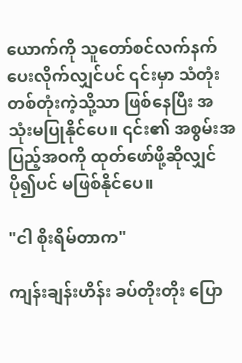ယောက်ကို သူတော်စင်လက်နက် ပေးလိုက်လျှင်ပင် ၎င်းမှာ သံတုံးတစ်တုံးကဲ့သို့သာ ဖြစ်နေပြီး အသုံးမပြုနိုင်ပေ။ ၎င်း၏ အစွမ်းအပြည့်အဝကို ထုတ်ဖော်ဖို့ဆိုလျှင် ပို၍ပင် မဖြစ်နိုင်ပေ။

"ငါ စိုးရိမ်တာက"

ကျန်းချန်းဟိန်း ခပ်တိုးတိုး ပြော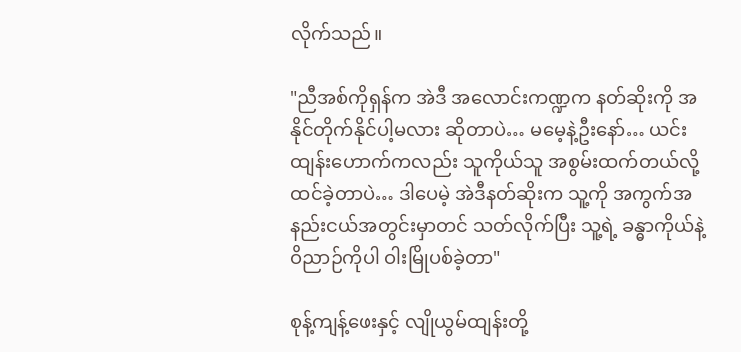လိုက်သည်။

"ညီအစ်ကိုရှန်က အဲဒီ အလောင်းကဏ္ဍက နတ်ဆိုးကို အနိုင်တိုက်နိုင်ပါ့မလား ဆိုတာပဲ… မမေ့နဲ့ဦးနော်… ယင်းထျန်းဟောက်ကလည်း သူကိုယ်သူ အစွမ်းထက်တယ်လို့ ထင်ခဲ့တာပဲ… ဒါပေမဲ့ အဲဒီနတ်ဆိုးက သူ့ကို အကွက်အနည်းငယ်အတွင်းမှာတင် သတ်လိုက်ပြီး သူ့ရဲ့ ခန္ဓာကိုယ်နဲ့ ဝိညာဉ်ကိုပါ ဝါးမြိုပစ်ခဲ့တာ"

စုန့်ကျန့်ဖေးနှင့် လျိုယွမ်ထျန်းတို့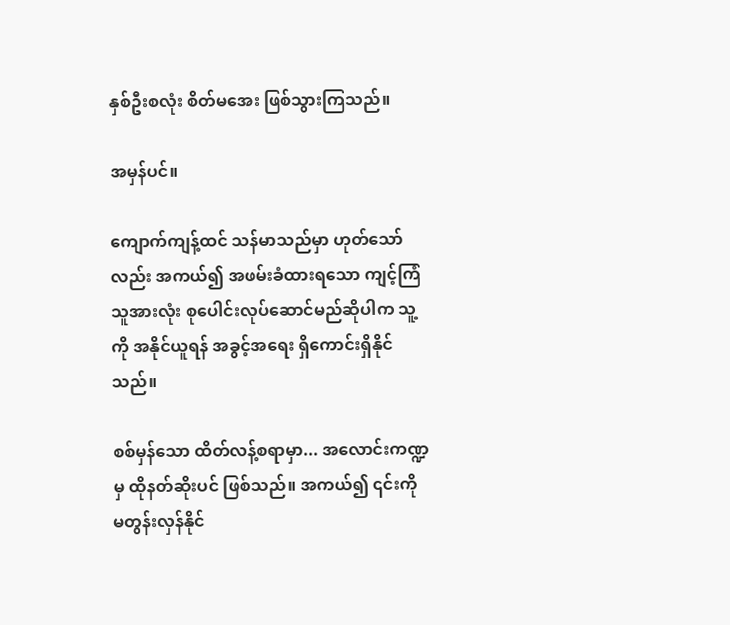နှစ်ဦးစလုံး စိတ်မအေး ဖြစ်သွားကြသည်။

အမှန်ပင်။

ကျောက်ကျန့်ထင် သန်မာသည်မှာ ဟုတ်သော်လည်း အကယ်၍ အဖမ်းခံထားရသော ကျင့်ကြံသူအားလုံး စုပေါင်းလုပ်ဆောင်မည်ဆိုပါက သူ့ကို အနိုင်ယူရန် အခွင့်အရေး ရှိကောင်းရှိနိုင်သည်။

စစ်မှန်သော ထိတ်လန့်စရာမှာ... အလောင်းကဏ္ဍမှ ထိုနတ်ဆိုးပင် ဖြစ်သည်။ အကယ်၍ ၎င်းကို မတွန်းလှန်နိုင်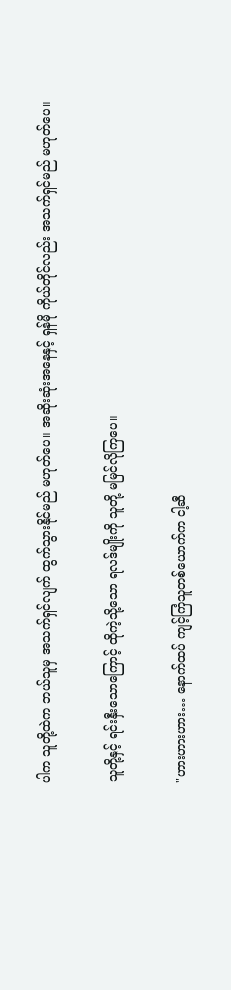ပါက သူတို့ထဲက ဘယ်သူမှ အသက်ရှင်လျက် ထွက်သွားနိုင်မည် မဟုတ်ပေ။ အဆိုးဆုံးအနေနှင့် ရှန်မို ကိုယ်တိုင်လည်း အသက်ရှင်မည် မဟုတ်ပေ။

သူတို့နှင့် ရင်းနှီးသောကြောင့် ထိုကဲ့သို့သော ရလဒ်မျိုးကို သူတို့ မမြင်လိုကြပေ။

"ဟားဟားဟား… နောက်ထပ် ကျင့်ကြံသူတစ်ယောက်က ငါ့ဆီ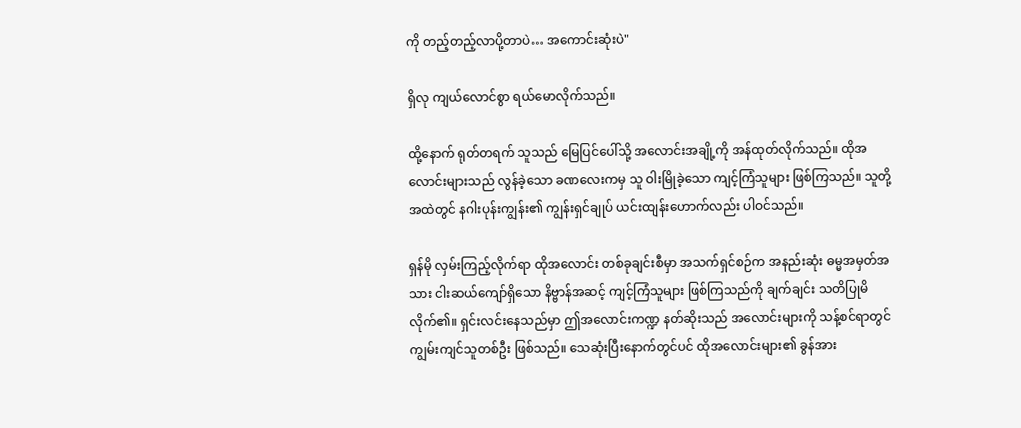ကို တည့်တည့်လာပို့တာပဲ… အကောင်းဆုံးပဲ"

ရှိလု ကျယ်လောင်စွာ ရယ်မောလိုက်သည်။

ထို့နောက် ရုတ်တရက် သူသည် မြေပြင်ပေါ်သို့ အလောင်းအချို့ကို အန်ထုတ်လိုက်သည်။ ထိုအလောင်းများသည် လွန်ခဲ့သော ခဏလေးကမှ သူ ဝါးမြိုခဲ့သော ကျင့်ကြံသူများ ဖြစ်ကြသည်။ သူတို့အထဲတွင် နဂါးပုန်းကျွန်း၏ ကျွန်းရှင်ချုပ် ယင်းထျန်းဟောက်လည်း ပါဝင်သည်။

ရှန်မို လှမ်းကြည့်လိုက်ရာ ထိုအလောင်း တစ်ခုချင်းစီမှာ အသက်ရှင်စဉ်က အနည်းဆုံး ဓမ္မအမှတ်အသား ငါးဆယ်ကျော်ရှိသော နိဗ္ဗာန်အဆင့် ကျင့်ကြံသူများ ဖြစ်ကြသည်ကို ချက်ချင်း သတိပြုမိလိုက်၏။ ရှင်းလင်းနေသည်မှာ ဤအလောင်းကဏ္ဍ နတ်ဆိုးသည် အလောင်းများကို သန့်စင်ရာတွင် ကျွမ်းကျင်သူတစ်ဦး ဖြစ်သည်။ သေဆုံးပြီးနောက်တွင်ပင် ထိုအလောင်းများ၏ ခွန်အား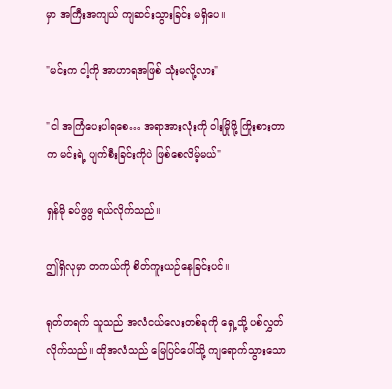မှာ အကြီးအကျယ် ကျဆင်းသွားခြင်း မရှိပေ။

"မင်းက ငါ့ကို အာဟာရအဖြစ် သုံးမလို့လား"

"ငါ အကြံပေးပါရစေ… အရာအားလုံးကို ဝါးမြိုဖို့ ကြိုးစားတာက မင်းရဲ့ ပျက်စီးခြင်းကိုပဲ ဖြစ်စေလိမ့်မယ်"

ရှန်မို ခပ်ဖွဖွ ရယ်လိုက်သည်။

ဤရှိလုမှာ တကယ်ကို စိတ်ကူးယဉ်နေခြင်းပင်။

ရုတ်တရက် သူသည် အလံငယ်လေးတစ်ခုကို ရှေ့သို့ ပစ်လွှတ်လိုက်သည်။ ထိုအလံသည် မြေပြင်ပေါ်သို့ ကျရောက်သွားသော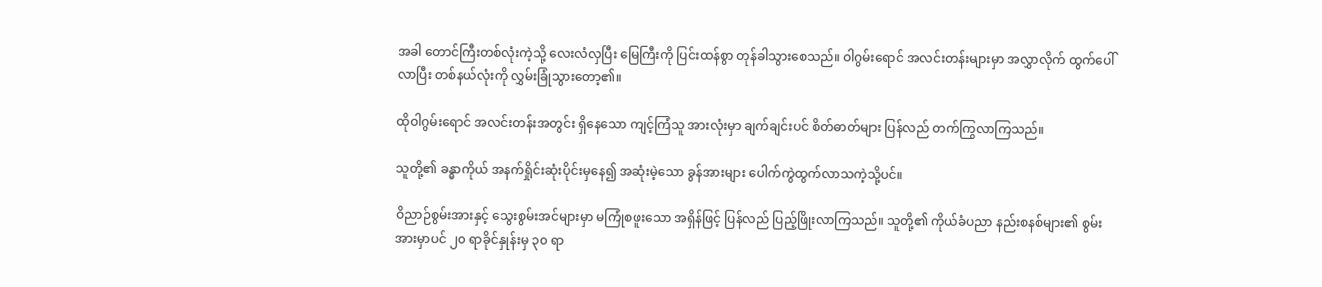အခါ တောင်ကြီးတစ်လုံးကဲ့သို့ လေးလံလှပြီး မြေကြီးကို ပြင်းထန်စွာ တုန်ခါသွားစေသည်။ ဝါဂွမ်းရောင် အလင်းတန်းများမှာ အလွှာလိုက် ထွက်ပေါ်လာပြီး တစ်နယ်လုံးကို လွှမ်းခြုံသွားတော့၏။

ထိုဝါဂွမ်းရောင် အလင်းတန်းအတွင်း ရှိနေသော ကျင့်ကြံသူ အားလုံးမှာ ချက်ချင်းပင် စိတ်ဓာတ်များ ပြန်လည် တက်ကြွလာကြသည်။

သူတို့၏ ခန္ဓာကိုယ် အနက်ရှိုင်းဆုံးပိုင်းမှနေ၍ အဆုံးမဲ့သော ခွန်အားများ ပေါက်ကွဲထွက်လာသကဲ့သို့ပင်။

ဝိညာဉ်စွမ်းအားနှင့် သွေးစွမ်းအင်များမှာ မကြုံစဖူးသော အရှိန်ဖြင့် ပြန်လည် ပြည့်ဖြိုးလာကြသည်။ သူတို့၏ ကိုယ်ခံပညာ နည်းစနစ်များ၏ စွမ်းအားမှာပင် ၂၀ ရာခိုင်နှုန်းမှ ၃၀ ရာ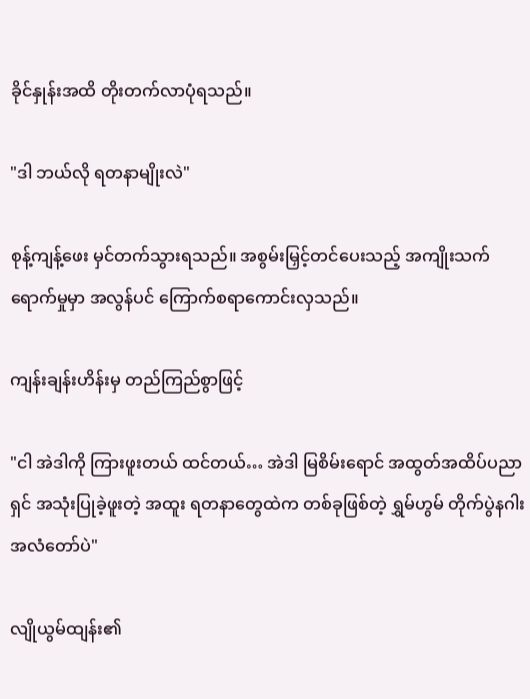ခိုင်နှုန်းအထိ တိုးတက်လာပုံရသည်။

"ဒါ ဘယ်လို ရတနာမျိုးလဲ"

စုန့်ကျန့်ဖေး မှင်တက်သွားရသည်။ အစွမ်းမြှင့်တင်ပေးသည့် အကျိုးသက်ရောက်မှုမှာ အလွန်ပင် ကြောက်စရာကောင်းလှသည်။

ကျန်းချန်းဟိန်းမှ တည်ကြည်စွာဖြင့်

"ငါ အဲဒါကို ကြားဖူးတယ် ထင်တယ်… အဲဒါ မြစိမ်းရောင် အထွတ်အထိပ်ပညာရှင် အသုံးပြုခဲ့ဖူးတဲ့ အထူး ရတနာတွေထဲက တစ်ခုဖြစ်တဲ့ ရွှမ်ဟွမ် တိုက်ပွဲနဂါး အလံတော်ပဲ"

လျိုယွမ်ထျန်း၏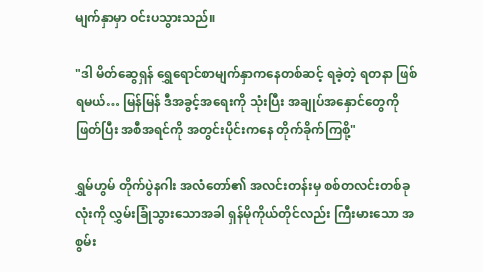မျက်နှာမှာ ဝင်းပသွားသည်။

"ဒါ မိတ်ဆွေရှန် ရွှေရောင်စာမျက်နှာကနေတစ်ဆင့် ရခဲ့တဲ့ ရတနာ ဖြစ်ရမယ်… မြန်မြန် ဒီအခွင့်အရေးကို သုံးပြီး အချုပ်အနှောင်တွေကို ဖြတ်ပြီး အစီအရင်ကို အတွင်းပိုင်းကနေ တိုက်ခိုက်ကြစို့"

ရွှမ်ဟွမ် တိုက်ပွဲနဂါး အလံတော်၏ အလင်းတန်းမှ စစ်တလင်းတစ်ခုလုံးကို လွှမ်းခြုံသွားသောအခါ ရှန်မိုကိုယ်တိုင်လည်း ကြီးမားသော အစွမ်း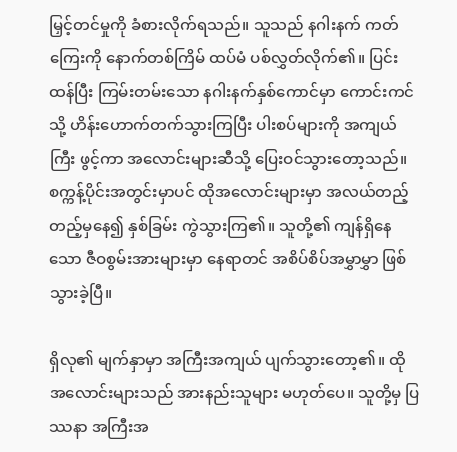မြှင့်တင်မှုကို ခံစားလိုက်ရသည်။ သူသည် နဂါးနက် ကတ်ကြေးကို နောက်တစ်ကြိမ် ထပ်မံ ပစ်လွှတ်လိုက်၏။ ပြင်းထန်ပြီး ကြမ်းတမ်းသော နဂါးနက်နှစ်ကောင်မှာ ကောင်းကင်သို့ ဟိန်းဟောက်တက်သွားကြပြီး ပါးစပ်များကို အကျယ်ကြီး ဖွင့်ကာ အလောင်းများဆီသို့ ပြေးဝင်သွားတော့သည်။ စက္ကန့်ပိုင်းအတွင်းမှာပင် ထိုအလောင်းများမှာ အလယ်တည့်တည့်မှနေ၍ နှစ်ခြမ်း ကွဲသွားကြ၏။ သူတို့၏ ကျန်ရှိနေသော ဇီဝစွမ်းအားများမှာ နေရာတင် အစိပ်စိပ်အမွှာမွှာ ဖြစ်သွားခဲ့ပြီ။

ရှိလု၏ မျက်နှာမှာ အကြီးအကျယ် ပျက်သွားတော့၏။ ထိုအလောင်းများသည် အားနည်းသူများ မဟုတ်ပေ။ သူတို့မှ ပြဿနာ အကြီးအ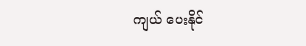ကျယ် ပေးနိုင်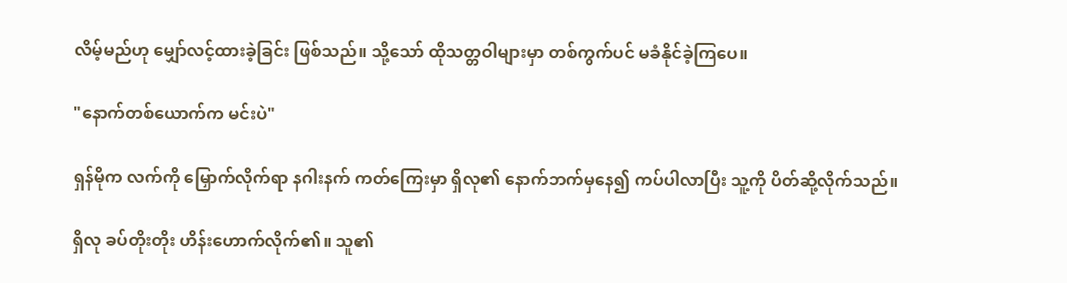လိမ့်မည်ဟု မျှော်လင့်ထားခဲ့ခြင်း ဖြစ်သည်။ သို့သော် ထိုသတ္တဝါများမှာ တစ်ကွက်ပင် မခံနိုင်ခဲ့ကြပေ။

"နောက်တစ်ယောက်က မင်းပဲ"

ရှန်မိုက လက်ကို မြှောက်လိုက်ရာ နဂါးနက် ကတ်ကြေးမှာ ရှိလု၏ နောက်ဘက်မှနေ၍ ကပ်ပါလာပြီး သူ့ကို ပိတ်ဆို့လိုက်သည်။

ရှိလု ခပ်တိုးတိုး ဟိန်းဟောက်လိုက်၏။ သူ၏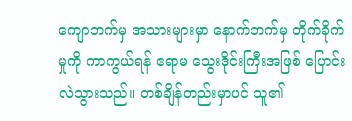ကျောဘက်မှ အသားများမှာ နောက်ဘက်မှ တိုက်ခိုက်မှုကို ကာကွယ်ရန် ဧရာမ သွေးဒိုင်းကြီးအဖြစ် ပြောင်းလဲသွားသည်။ တစ်ချိန်တည်းမှာပင် သူ၏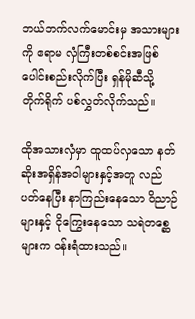ဘယ်ဘက်လက်မောင်းမှ အသားများကို ဧရာမ လှံကြီးတစ်စင်းအဖြစ် ပေါင်းစည်းလိုက်ပြီး ရှန်မိုဆီသို့ တိုက်ရိုက် ပစ်လွှတ်လိုက်သည်။

ထိုအသားလှံမှာ ထူထပ်လှသော နတ်ဆိုးအရှိန်အဝါများနှင့်အတူ လည်ပတ်နေပြီး နာကြည်းနေသော ဝိညာဉ်များနှင့် ငိုကြွေးနေသော သရဲတစ္ဆေများက ဝန်းရံထားသည်။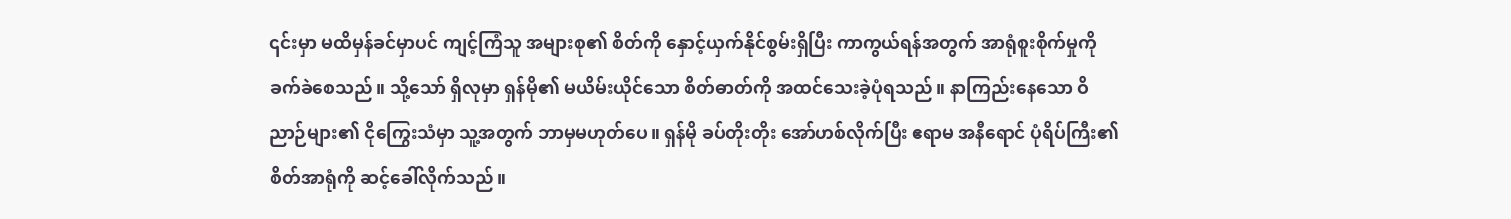၎င်းမှာ မထိမှန်ခင်မှာပင် ကျင့်ကြံသူ အများစု၏ စိတ်ကို နှောင့်ယှက်နိုင်စွမ်းရှိပြီး ကာကွယ်ရန်အတွက် အာရုံစူးစိုက်မှုကို ခက်ခဲစေသည်။ သို့သော် ရှိလုမှာ ရှန်မို၏ မယိမ်းယိုင်သော စိတ်ဓာတ်ကို အထင်သေးခဲ့ပုံရသည်။ နာကြည်းနေသော ဝိညာဉ်များ၏ ငိုကြွေးသံမှာ သူ့အတွက် ဘာမှမဟုတ်ပေ။ ရှန်မို ခပ်တိုးတိုး အော်ဟစ်လိုက်ပြီး ဧရာမ အနီရောင် ပုံရိပ်ကြီး၏ စိတ်အာရုံကို ဆင့်ခေါ်လိုက်သည်။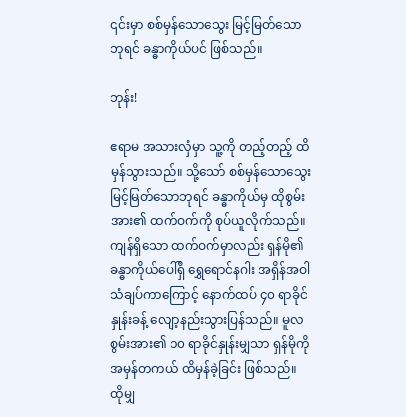၎င်းမှာ စစ်မှန်သောသွေး မြင့်မြတ်သောဘုရင် ခန္ဓာကိုယ်ပင် ဖြစ်သည်။

ဘုန်း!

ဧရာမ အသားလှံမှာ သူ့ကို တည့်တည့် ထိမှန်သွားသည်။ သို့သော် စစ်မှန်သောသွေး မြင့်မြတ်သောဘုရင် ခန္ဓာကိုယ်မှ ထိုစွမ်းအား၏ ထက်ဝက်ကို စုပ်ယူလိုက်သည်။ ကျန်ရှိသော ထက်ဝက်မှာလည်း ရှန်မို၏ ခန္ဓာကိုယ်ပေါ်ရှိ ရွှေရောင်နဂါး အရှိန်အဝါ သံချပ်ကာကြောင့် နောက်ထပ် ၄၀ ရာခိုင်နှုန်းခန့် လျော့နည်းသွားပြန်သည်။ မူလ စွမ်းအား၏ ၁၀ ရာခိုင်နှုန်းမျှသာ ရှန်မိုကို အမှန်တကယ် ထိမှန်ခဲ့ခြင်း ဖြစ်သည်။ ထိုမျှ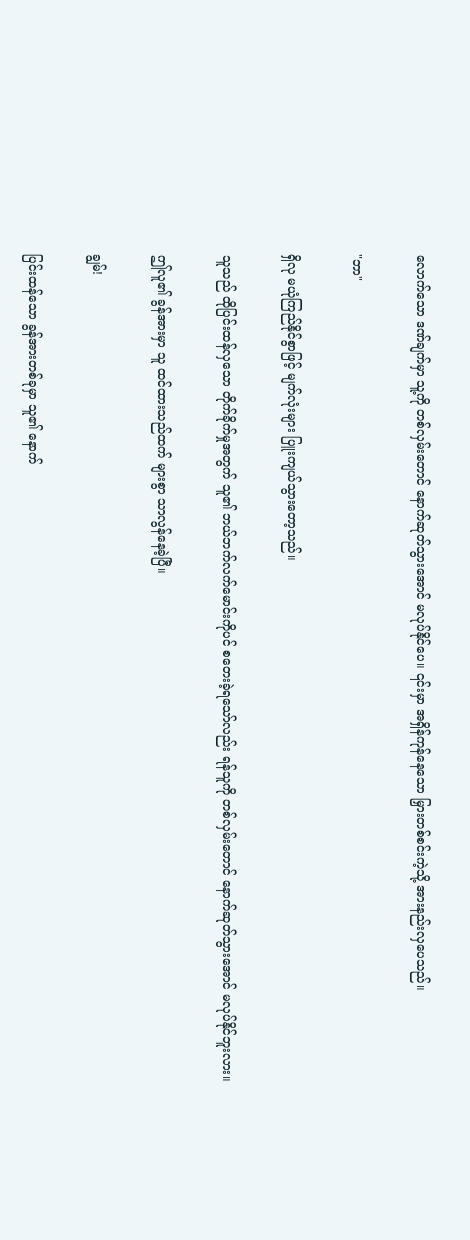လောက်သော ဒဏ်ချက်မှာ သူ့ကို တစ်လှမ်းတောင် နောက်ဆုတ်သွားအောင် မလုပ်နိုင်ပေ။ ၎င်းမှာ အရှိန်ကုန်နေသော မြှားတစ်စင်းကဲ့သို့ အားနည်းလှပေသည်။

"ဘာ"

ရှိလု မယုံကြည်နိုင်စွာဖြင့် မျက်လုံးများ ပြူးကျယ်သွားတော့သည်။

သူသည် ထိုပြင်းထန်လှသော တိုက်ခိုက်မှုအတွက် သူ၏ ဘယ်ဘက်လက်မောင်းကိုပင် စတေးခဲ့ရသော်လည်း ရန်သူကို တစ်လှမ်းတောင် နောက်ဆုတ်သွားအောင် မလုပ်နိုင်ဘူးလား။

ဤလူ၏ ခွန်အားမှာ သူ ထင်ထားသည်ထက် များစွာ သာလွန်နေခဲ့ပြီ။

ချွမ်!

ပြင်းထန်သော ခွန်အားတစ်ခုမှာ သူ၏ နောက်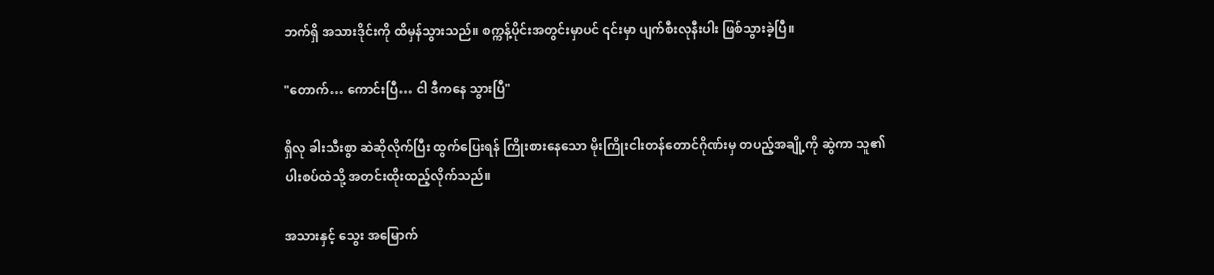ဘက်ရှိ အသားဒိုင်းကို ထိမှန်သွားသည်။ စက္ကန့်ပိုင်းအတွင်းမှာပင် ၎င်းမှာ ပျက်စီးလုနီးပါး ဖြစ်သွားခဲ့ပြီ။

"တောက်… ကောင်းပြီ… ငါ ဒီကနေ သွားပြီ"

ရှိလု ခါးသီးစွာ ဆဲဆိုလိုက်ပြီး ထွက်ပြေးရန် ကြိုးစားနေသော မိုးကြိုးငါးတန်တောင်ဂိုဏ်းမှ တပည့်အချို့ကို ဆွဲကာ သူ၏ ပါးစပ်ထဲသို့ အတင်းထိုးထည့်လိုက်သည်။

အသားနှင့် သွေး အမြောက်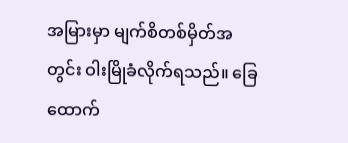အမြားမှာ မျက်စိတစ်မှိတ်အတွင်း ဝါးမြိုခံလိုက်ရသည်။ ခြေထောက်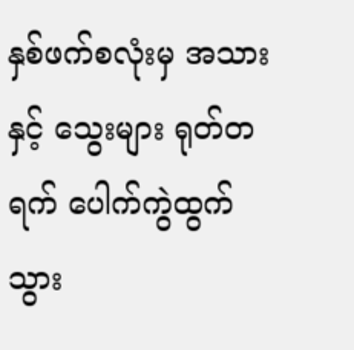နှစ်ဖက်စလုံးမှ အသားနှင့် သွေးများ ရုတ်တရက် ပေါက်ကွဲထွက်သွား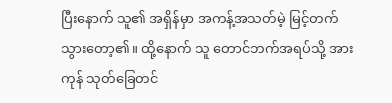ပြီးနောက် သူ၏ အရှိန်မှာ အကန့်အသတ်မဲ့ မြင့်တက်သွားတော့၏။ ထို့နောက် သူ တောင်ဘက်အရပ်သို့ အားကုန် သုတ်ခြေတင်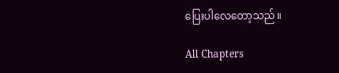ပြေးပါလေတော့သည်။

All Chapters